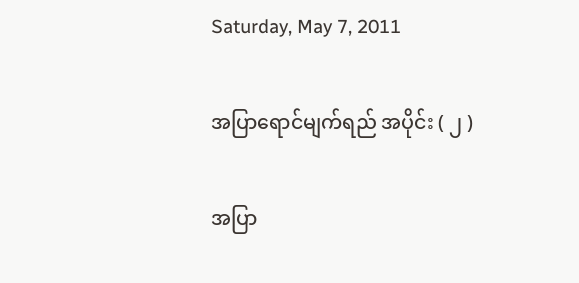Saturday, May 7, 2011

အပြာရောင်မျက်ရည် အပိုင်း ( ၂ )

အပြာ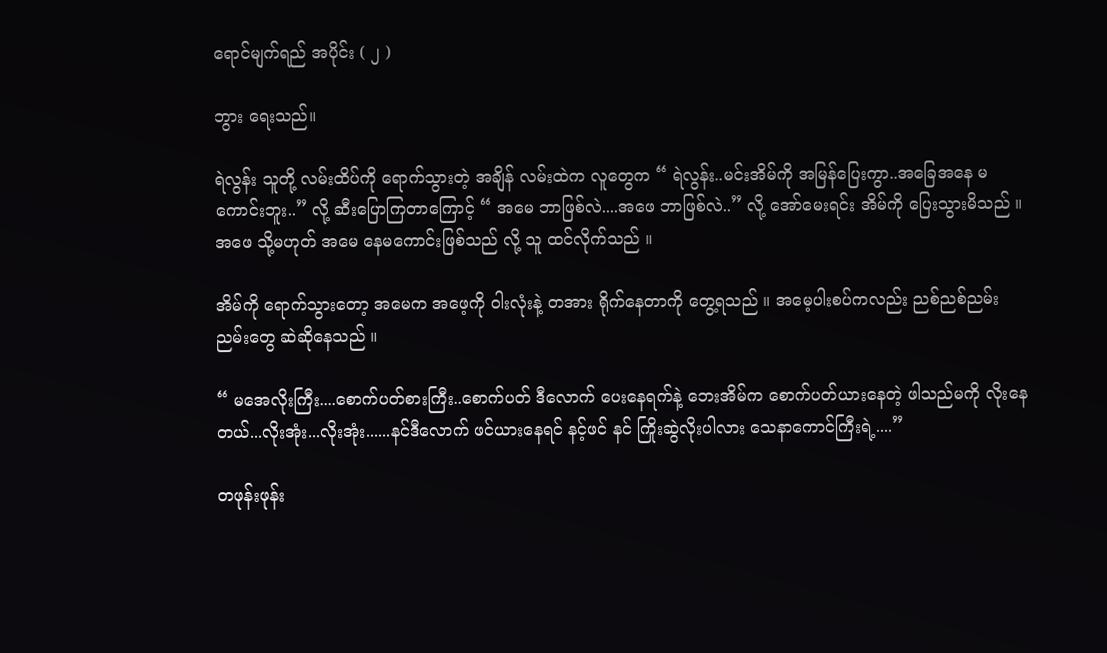ရောင်မျက်ရည် အပိုင်း ( ၂ )

ဘွား ရေးသည်။

ရဲလွန်း သူတို့ လမ်းထိပ်ကို ရောက်သွားတဲ့ အချိန် လမ်းထဲက လူတွေက “ ရဲလွန်း..မင်းအိမ်ကို အမြန်ပြေးကွာ..အခြေအနေ မကောင်းဘူး..” လို့ ဆီးပြောကြတာကြောင့် “ အမေ ဘာဖြစ်လဲ....အဖေ ဘာဖြစ်လဲ..” လို့ အော်မေးရင်း အိမ်ကို ပြေးသွားမိသည် ။ အဖေ သို့မဟုတ် အမေ နေမကောင်းဖြစ်သည် လို့ သူ ထင်လိုက်သည် ။

အိမ်ကို ရောက်သွားတော့ အမေက အဖေ့ကို ဝါးလုံးနဲ့ တအား ရိုက်နေတာကို တွေ့ရသည် ။ အမေ့ပါးစပ်ကလည်း ညစ်ညစ်ညမ်းညမ်းတွေ ဆဲဆိုနေသည် ။

“ မအေလိုးကြီး....စောက်ပတ်စားကြီး..စောက်ပတ် ဒီလောက် ပေးနေရက်နဲ့ ဘေးအိမ်က စောက်ပတ်ယားနေတဲ့ ဖါသည်မကို လိုးနေတယ်...လိုးအုံး...လိုးအုံး......နင်ဒီလောက် ဖင်ယားနေရင် နင့်ဖင် နင် ကြိုးဆွဲလိုးပါလား သေနာကောင်ကြီးရဲ့....”

တဖုန်းဖုန်း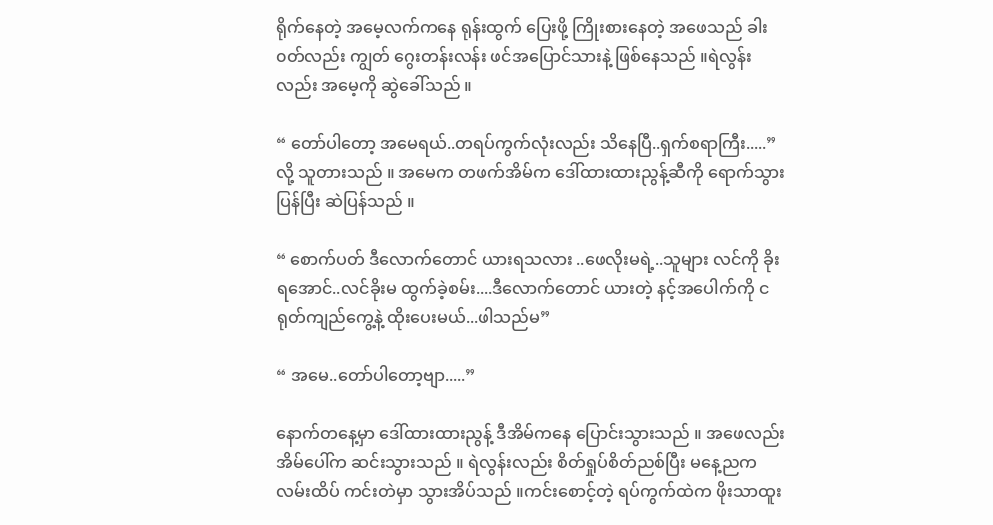ရိုက်နေတဲ့ အမေ့လက်ကနေ ရုန်းထွက် ပြေးဖို့ ကြိုးစားနေတဲ့ အဖေသည် ခါး၀တ်လည်း ကျွတ် ဂွေးတန်းလန်း ဖင်အပြောင်သားနဲ့ ဖြစ်နေသည် ။ရဲလွန်းလည်း အမေ့ကို ဆွဲခေါ်သည် ။

“ တော်ပါတော့ အမေရယ်..တရပ်ကွက်လုံးလည်း သိနေပြီ..ရှက်စရာကြီး.....” လို့ သူတားသည် ။ အမေက တဖက်အိမ်က ဒေါ်ထားထားညွန့်ဆီကို ရောက်သွားပြန်ပြီး ဆဲပြန်သည် ။

“ စောက်ပတ် ဒီလောက်တောင် ယားရသလား ..ဖေလိုးမရဲ့..သူများ လင်ကို ခိုးရအောင်..လင်ခိုးမ ထွက်ခဲ့စမ်း....ဒီလောက်တောင် ယားတဲ့ နင့်အပေါက်ကို ငရုတ်ကျည်ကွေ့နဲ့ ထိုးပေးမယ်...ဖါသည်မ”

“ အမေ..တော်ပါတော့ဗျာ.....”

နောက်တနေ့မှာ ဒေါ်ထားထားညွန့် ဒီအိမ်ကနေ ပြောင်းသွားသည် ။ အဖေလည်း အိမ်ပေါ်က ဆင်းသွားသည် ။ ရဲလွန်းလည်း စိတ်ရှုပ်စိတ်ညစ်ပြီး မနေ့ညက လမ်းထိပ် ကင်းတဲမှာ သွားအိပ်သည် ။ကင်းစောင့်တဲ့ ရပ်ကွက်ထဲက ဖိုးသာထူး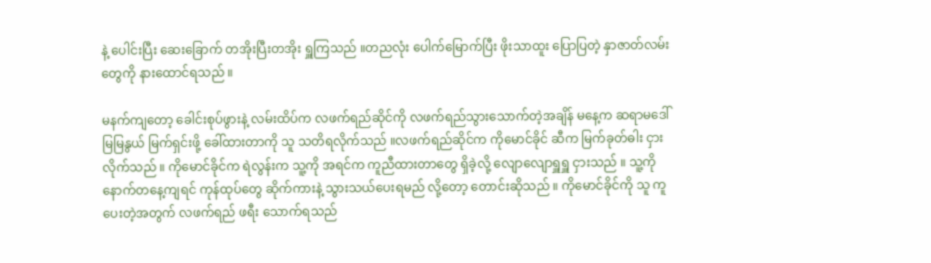နဲ့ ပေါင်းပြီး ဆေးခြောက် တအိုးပြီးတအိုး ရှူကြသည် ။တညလုံး ပေါက်မြောက်ပြီး ဖိုးသာထူး ပြောပြတဲ့ နှာဇာတ်လမ်းတွေကို နားထောင်ရသည် ။

မနက်ကျတော့ ခေါင်းစုပ်ဖွားနဲ့ လမ်းထိပ်က လဖက်ရည်ဆိုင်ကို လဖက်ရည်သွားသောက်တဲ့အချိန် မနေ့က ဆရာမဒေါ်မြမြနွယ် မြက်ရှင်းဖို့ ခေါ်ထားတာကို သူ သတိရလိုက်သည် ။လဖက်ရည်ဆိုင်က ကိုမောင်ခိုင် ဆီက မြက်ခုတ်ဓါး ငှားလိုက်သည် ။ ကိုမောင်ခိုင်က ရဲလွန်းက သူ့ကို အရင်က ကူညီထားတာတွေ ရှိခဲ့လို့ လျောလျောရှူရှူ ငှားသည် ။ သူ့ကို နောက်တနေ့ကျရင် ကုန်ထုပ်တွေ ဆိုက်ကားနဲ့ သွားသယ်ပေးရမည် လို့တော့ တောင်းဆိုသည် ။ ကိုမောင်ခိုင်ကို သူ ကူပေးတဲ့အတွက် လဖက်ရည် ဖရီး သောက်ရသည်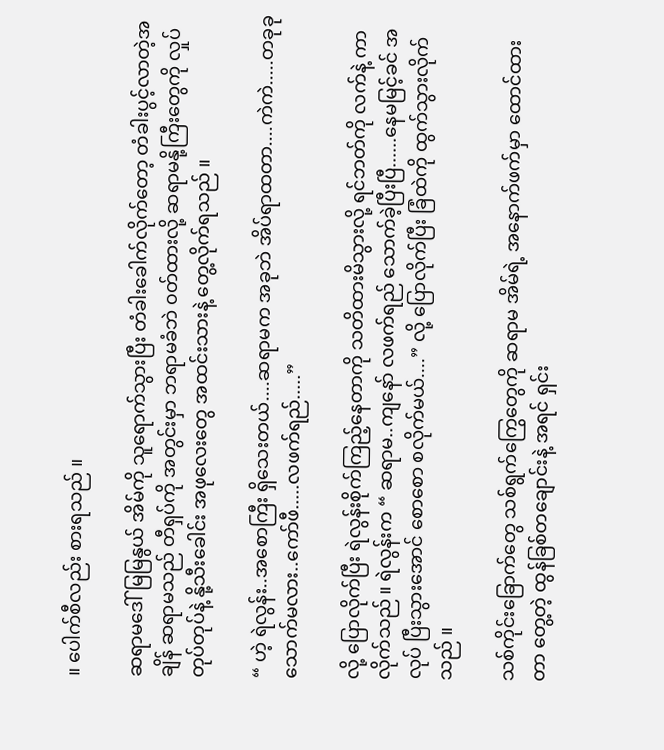။ ပေါက်စီလည်း စားရသည် ။

ဆရာမဒေါ်မြမြနွယ် အိမ်ကို သူရောက်သွားပြီး တံခါးခေါက်လိုက်တော့ တံခါးပွင့်လာတဲ့အချိန် ဆရာမသည် တီရှပ်ကို အတွင်းမှာ ဘရာမခံဘဲ ၀တ်ထားလို့ ဆရာမနို့ကြီးတွေကို လှုပ်တုပ်တုပ်နဲ့ နို့သီးခေါင်း အဖုလေးတွေ အထင်းသားနဲ့ တွေ့လိုက်ရသည် ။

“ ဟဲ့ ရဲလွန်း..အစောကြီး ရှိသေးတယ်....ဆရာမက အခုဘဲ အိပ်ရာထတာ....ကဲကဲ.....တခုခု သောက်မလား..ကော်ဖီ.....လဖက်ရည်.....”

လို့ ပြောလိုက်ပြီး ရဲလွန်းစိုက်ကြည့်နေတာကို သတိထားမိသွားလို့ ရင်ဘတ်ကို လက်နဲ့ ကာလိုက်သည် ။ ရဲလွန်းက “ ဆရာမ..ကျနော် လဖက်ရည် သောက်ခဲ့ပြီးပြီ......နေမမြင့်ခင် အလုပ် ပြီးသွားအောင် စောစော စလိုက်မယ်....” လို့ ပြောလိုက်ပြီး ခြံထဲကို ထွက်သွားလိုက်သည် ။

သစ်ကိုင်းခြောက်တွေ သစ်ရွက်ကြွေတွေကို ဆရာမ အိမ်ရဲ့ အနောက်ဖက်မှာ ထောင်ထားတာ တွေ့တဲ့ ထွန်ခြစ်တချောင်းနဲ့ အရင် ရှင်း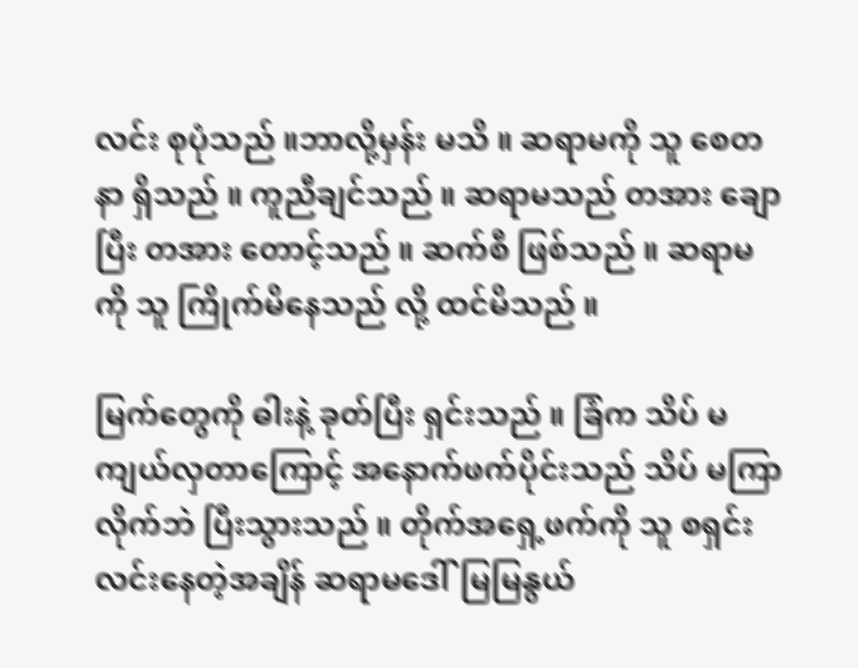လင်း စုပုံသည် ။ဘာလို့မှန်း မသိ ။ ဆရာမကို သူ စေတနာ ရှိသည် ။ ကူညီချင်သည် ။ ဆရာမသည် တအား ချောပြီး တအား တောင့်သည် ။ ဆက်စီ ဖြစ်သည် ။ ဆရာမကို သူ ကြိုက်မိနေသည် လို့ ထင်မိသည် ။

မြက်တွေကို ဓါးနဲ့ ခုတ်ပြီး ရှင်းသည် ။ ခြံက သိပ် မကျယ်လှတာကြောင့် အနောက်ဖက်ပိုင်းသည် သိပ် မကြာလိုက်ဘဲ ပြီးသွားသည် ။ တိုက်အရှေ့ဖက်ကို သူ စရှင်းလင်းနေတဲ့အချိန် ဆရာမဒေါ်မြမြနွယ်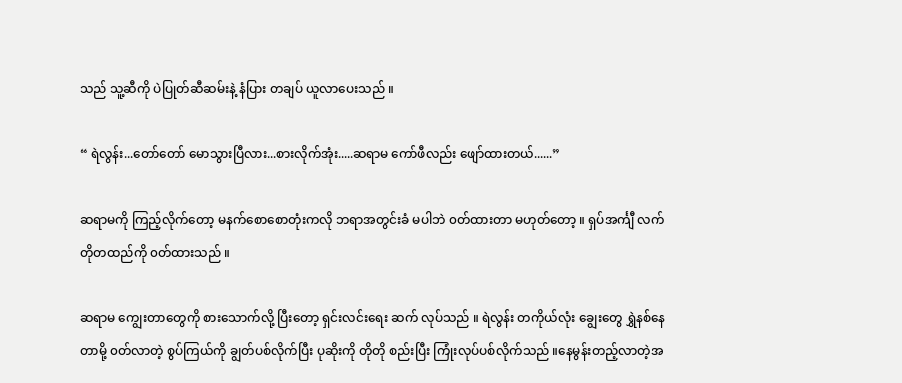သည် သူ့ဆီကို ပဲပြုတ်ဆီဆမ်းနဲ့ နံပြား တချပ် ယူလာပေးသည် ။

“ ရဲလွန်း...တော်တော် မောသွားပြီလား...စားလိုက်အုံး.....ဆရာမ ကော်ဖီလည်း ဖျော်ထားတယ်......”

ဆရာမကို ကြည့်လိုက်တော့ မနက်စောစောတုံးကလို ဘရာအတွင်းခံ မပါဘဲ ၀တ်ထားတာ မဟုတ်တော့ ။ ရှပ်အင်္ကျီ လက်တိုတထည်ကို ၀တ်ထားသည် ။

ဆရာမ ကျွေးတာတွေကို စားသောက်လို့ ပြီးတော့ ရှင်းလင်းရေး ဆက် လုပ်သည် ။ ရဲလွန်း တကိုယ်လုံး ချွေးတွေ ရွှဲနစ်နေတာမို့ ၀တ်လာတဲ့ စွပ်ကြယ်ကို ချွတ်ပစ်လိုက်ပြီး ပုဆိုးကို တိုတို စည်းပြီး ကြုံးလုပ်ပစ်လိုက်သည် ။နေမွန်းတည့်လာတဲ့အ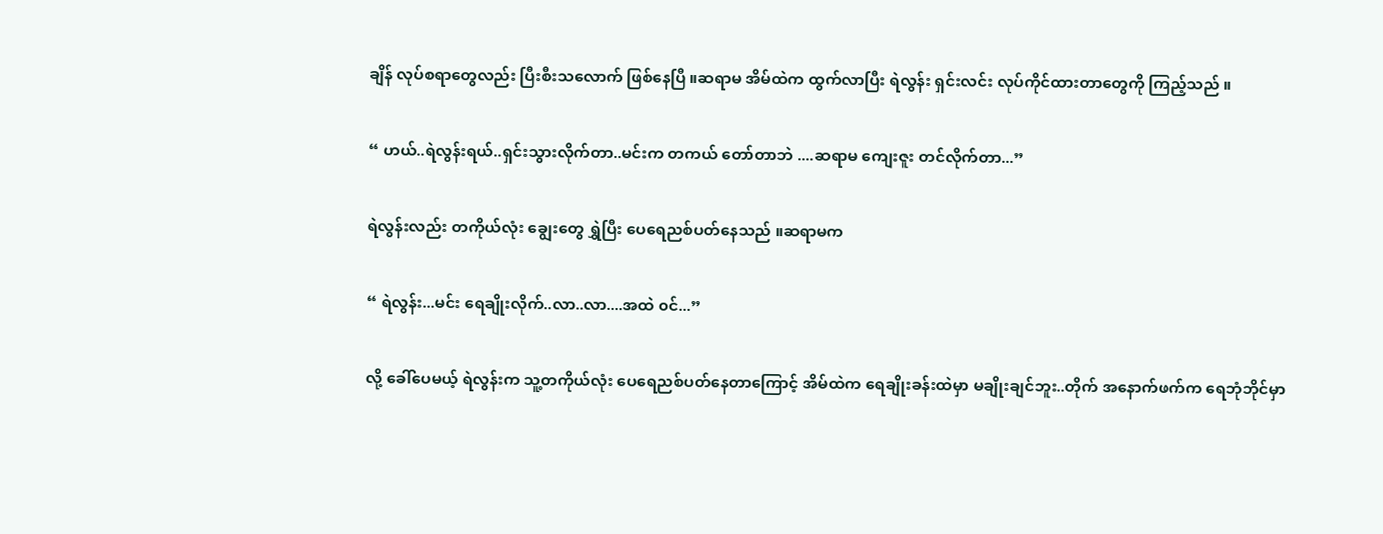ချိန် လုပ်စရာတွေလည်း ပြီးစီးသလောက် ဖြစ်နေပြီ ။ဆရာမ အိမ်ထဲက ထွက်လာပြီး ရဲလွန်း ရှင်းလင်း လုပ်ကိုင်ထားတာတွေကို ကြည့်သည် ။

“ ဟယ်..ရဲလွန်းရယ်..ရှင်းသွားလိုက်တာ..မင်းက တကယ် တော်တာဘဲ ....ဆရာမ ကျေးဇူး တင်လိုက်တာ...”

ရဲလွန်းလည်း တကိုယ်လုံး ချွေးတွေ ရွှဲပြီး ပေရေညစ်ပတ်နေသည် ။ဆရာမက

“ ရဲလွန်း...မင်း ရေချိုးလိုက်..လာ..လာ....အထဲ ၀င်...”

လို့ ခေါ်ပေမယ့် ရဲလွန်းက သူ့တကိုယ်လုံး ပေရေညစ်ပတ်နေတာကြောင့် အိမ်ထဲက ရေချိုးခန်းထဲမှာ မချိုးချင်ဘူး..တိုက် အနောက်ဖက်က ရေဘုံဘိုင်မှာ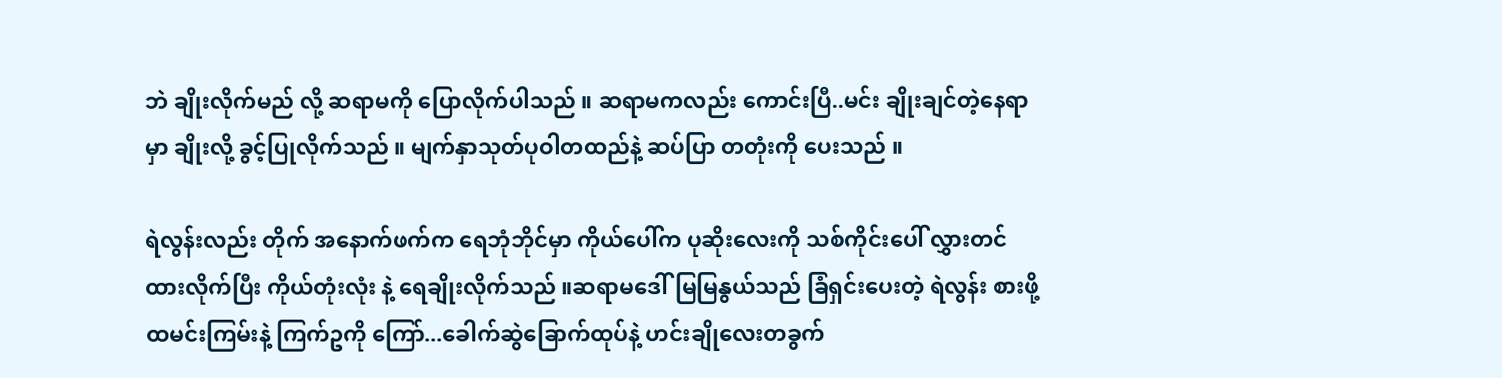ဘဲ ချိုးလိုက်မည် လို့ ဆရာမကို ပြောလိုက်ပါသည် ။ ဆရာမကလည်း ကောင်းပြီ..မင်း ချိုးချင်တဲ့နေရာမှာ ချိုးလို့ ခွင့်ပြုလိုက်သည် ။ မျက်နှာသုတ်ပုဝါတထည်နဲ့ ဆပ်ပြာ တတုံးကို ပေးသည် ။

ရဲလွန်းလည်း တိုက် အနောက်ဖက်က ရေဘုံဘိုင်မှာ ကိုယ်ပေါ်က ပုဆိုးလေးကို သစ်ကိုင်းပေါ် လွှားတင် ထားလိုက်ပြီး ကိုယ်တုံးလုံး နဲ့ ရေချိုးလိုက်သည် ။ဆရာမဒေါ်မြမြနွယ်သည် ခြံရှင်းပေးတဲ့ ရဲလွန်း စားဖို့ ထမင်းကြမ်းနဲ့ ကြက်ဥကို ကြော်...ခေါက်ဆွဲခြောက်ထုပ်နဲ့ ဟင်းချိုလေးတခွက်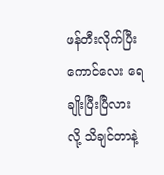ဖန်တီးလိုက်ပြီး ကောင်လေး ရေချိုးပြီးပြီလား လို့ သိချင်တာနဲ့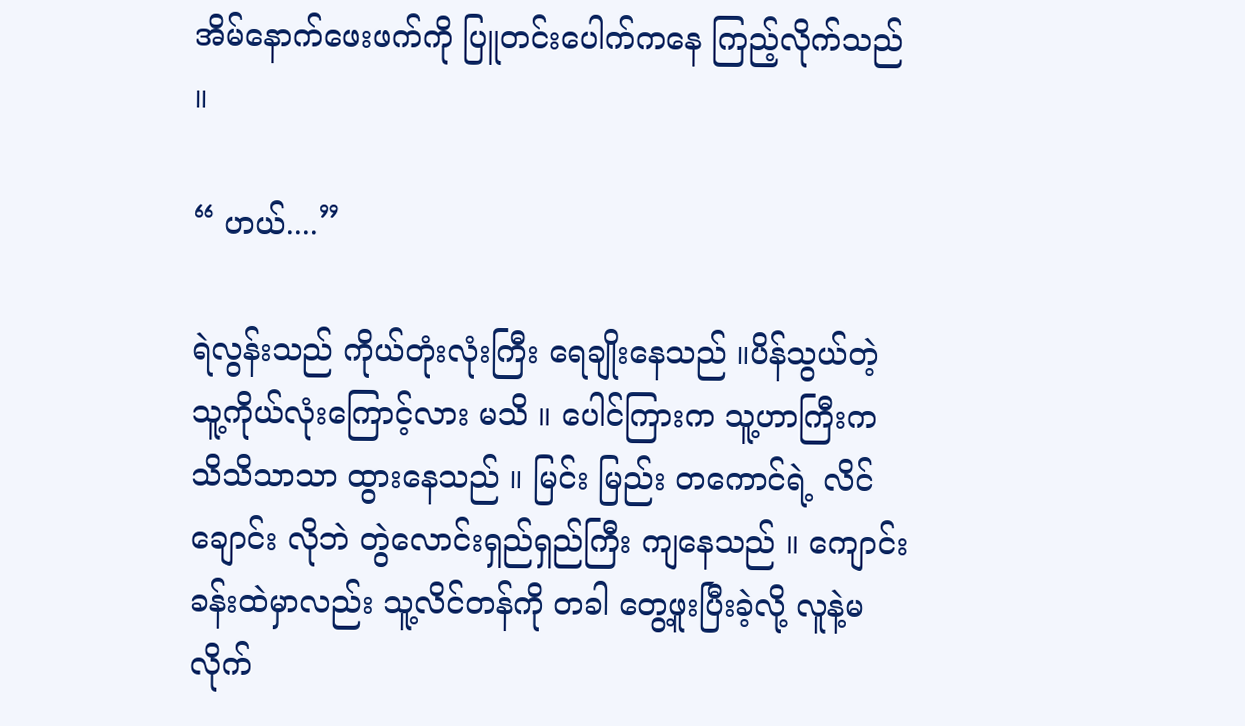အိမ်နောက်ဖေးဖက်ကို ပြူတင်းပေါက်ကနေ ကြည့်လိုက်သည် ။

“ ဟယ်....”

ရဲလွန်းသည် ကိုယ်တုံးလုံးကြီး ရေချိုးနေသည် ။ပိန်သွယ်တဲ့ သူ့ကိုယ်လုံးကြောင့်လား မသိ ။ ပေါင်ကြားက သူ့ဟာကြီးက သိသိသာသာ ထွားနေသည် ။ မြင်း မြည်း တကောင်ရဲ့ လိင်ချောင်း လိုဘဲ တွဲလောင်းရှည်ရှည်ကြီး ကျနေသည် ။ ကျောင်းခန်းထဲမှာလည်း သူ့လိင်တန်ကို တခါ တွေ့ဖူးပြီးခဲ့လို့ လူနဲ့မလိုက်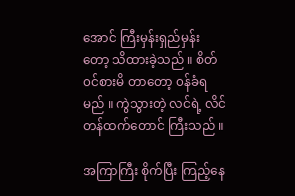အောင် ကြီးမှန်းရှည်မှန်းတော့ သိထားခဲ့သည် ။ စိတ်၀င်စားမိ တာတော့ ၀န်ခံရမည် ။ ကွဲသွားတဲ့ လင်ရဲ့ လိင်တန်ထက်တောင် ကြီးသည် ။

အကြာကြီး စိုက်ပြီး ကြည့်နေ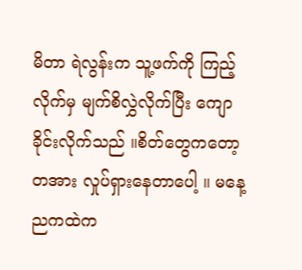မိတာ ရဲလွန်းက သူ့ဖက်ကို ကြည့်လိုက်မှ မျက်စိလွှဲလိုက်ပြီး ကျောခိုင်းလိုက်သည် ။စိတ်တွေကတော့ တအား လှုပ်ရှားနေတာပေါ့ ။ မနေ့ညကထဲက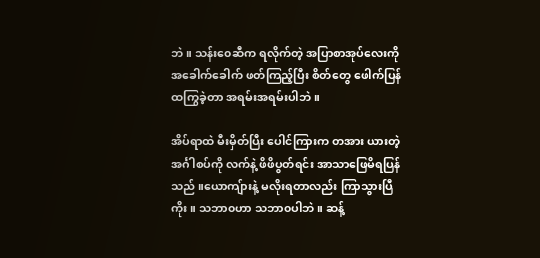ဘဲ ။ သန်း၀ေဆီက ရလိုက်တဲ့ အပြာစာအုပ်လေးကို အခေါက်ခေါက် ဖတ်ကြည့်ပြီး စိတ်တွေ ဖေါက်ပြန်ထကြွခဲ့တာ အရမ်းအရမ်းပါဘဲ ။

အိပ်ရာထဲ မီးမှိတ်ပြီး ပေါင်ကြားက တအား ယားတဲ့ အင်္ဂါစပ်ကို လက်နဲ့ ဖိဖိပွတ်ရင်း အာသာဖြေမိရပြန်သည် ။ယောကျ်ားနဲ့ မလိုးရတာလည်း ကြာသွားပြီကိုး ။ သဘာ၀ဟာ သဘာ၀ပါဘဲ ။ ဆန့်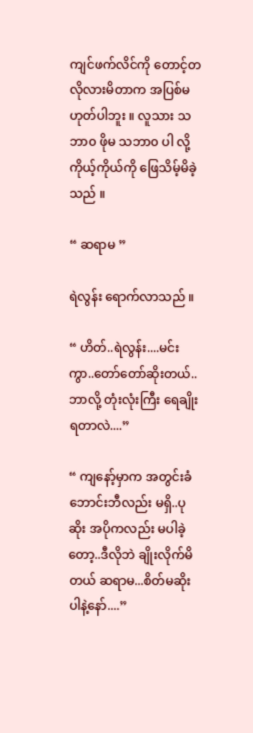ကျင်ဖက်လိင်ကို တောင့်တလိုလားမိတာက အပြစ်မဟုတ်ပါဘူး ။ လူသား သဘာ၀ ဖိုမ သဘာ၀ ပါ လို့ ကိုယ့်ကိုယ်ကို ဖြေသိမ့်မိခဲ့သည် ။

“ ဆရာမ ”

ရဲလွန်း ရောက်လာသည် ။

“ ဟိတ်..ရဲလွန်း....မင်းကွာ..တော်တော်ဆိုးတယ်..ဘာလို့ တုံးလုံးကြီး ရေချိုးရတာလဲ....”

“ ကျနော့်မှာက အတွင်းခံဘောင်းဘီလည်း မရှိ..ပုဆိုး အပိုကလည်း မပါခဲ့တော့..ဒီလိုဘဲ ချိုးလိုက်မိတယ် ဆရာမ...စိတ်မဆိုးပါနဲ့နော်....”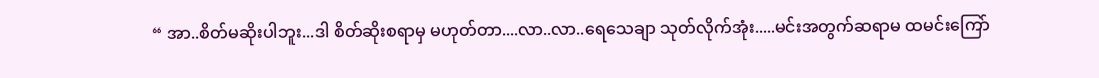“ အာ..စိတ်မဆိုးပါဘူး...ဒါ စိတ်ဆိုးစရာမှ မဟုတ်တာ....လာ..လာ..ရေသေချာ သုတ်လိုက်အုံး.....မင်းအတွက်ဆရာမ ထမင်းကြော်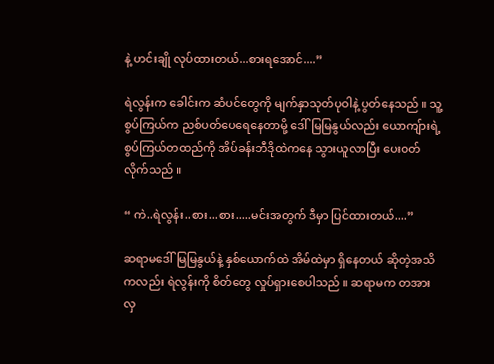နဲ့ ဟင်းချို လုပ်ထားတယ်...စားရအောင်....”

ရဲလွန်းက ခေါင်းက ဆံပင်တွေကို မျက်နှာသုတ်ပုဝါနဲ့ ပွတ်နေသည် ။ သူ့စွပ်ကြယ်က ညစ်ပတ်ပေရေနေတာမို့ ဒေါ်မြမြနွယ်လည်း ယောကျ်ားရဲ့ စွပ်ကြယ်တထည်ကို အိပ်ခန်းဘီဒိုထဲကနေ သွားယူလာပြီး ပေး၀တ်လိုက်သည် ။

“ ကဲ..ရဲလွန်း..စား...စား.....မင်းအတွက် ဒီမှာ ပြင်ထားတယ်....”

ဆရာမဒေါ်မြမြနွယ်နဲ့ နှစ်ယောက်ထဲ အိမ်ထဲမှာ ရှိနေတယ် ဆိုတဲ့အသိကလည်း ရဲလွန်းကို စိတ်တွေ လှုပ်ရှားစေပါသည် ။ ဆရာမက တအား လှ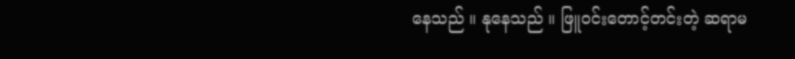နေသည် ။ နုနေသည် ။ ဖြူ၀င်းတောင့်တင်းတဲ့ ဆရာမ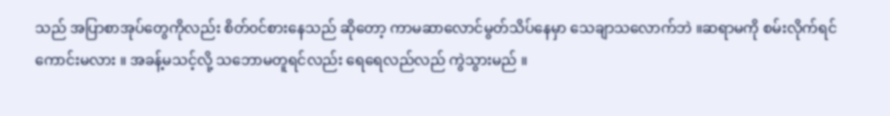သည် အပြာစာအုပ်တွေကိုလည်း စိတ်၀င်စားနေသည် ဆိုတော့ ကာမဆာလောင်မွတ်သိပ်နေမှာ သေချာသလောက်ဘဲ ။ဆရာမကို စမ်းလိုက်ရင် ကောင်းမလား ။ အခန့်မသင့်လို့ သဘောမတူရင်လည်း ရေရေလည်လည် ကွဲသွားမည် ။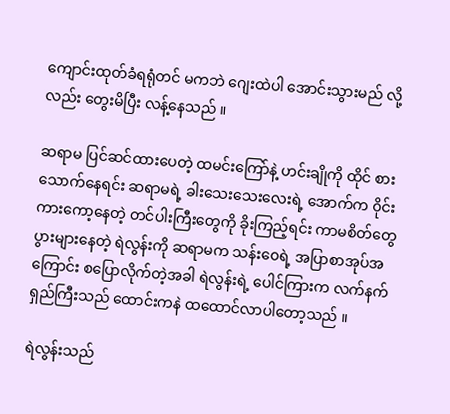ကျောင်းထုတ်ခံရရုံတင် မကဘဲ ဂျေးထဲပါ အောင်းသွားမည် လို့လည်း တွေးမိပြီး လန့်နေသည် ။

ဆရာမ ပြင်ဆင်ထားပေတဲ့ ထမင်းကြော်နဲ့ ဟင်းချိုကို ထိုင် စားသောက်နေရင်း ဆရာမရဲ့ ခါးသေးသေးလေးရဲ့ အောက်က ၀ိုင်းကားကော့နေတဲ့ တင်ပါးကြီးတွေကို ခိုးကြည့်ရင်း ကာမစိတ်တွေ ပွားများနေတဲ့ ရဲလွန်းကို ဆရာမက သန်း၀ေရဲ့ အပြာစာအုပ်အကြောင်း စပြောလိုက်တဲ့အခါ ရဲလွန်းရဲ့ ပေါင်ကြားက လက်နက်ရှည်ကြီးသည် ထောင်းကနဲ ထထောင်လာပါတော့သည် ။

ရဲလွန်းသည်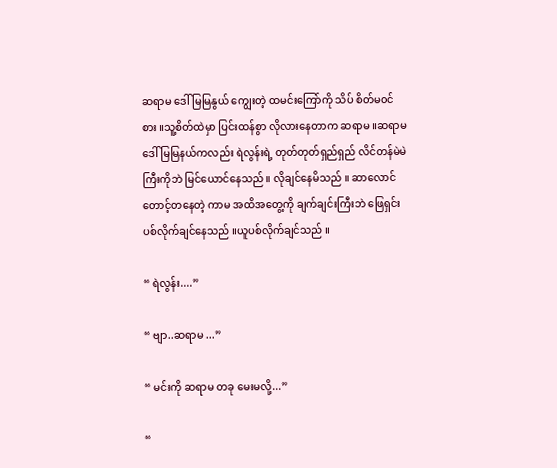ဆရာမ ဒေါ်မြမြနွယ် ကျွေးတဲ့ ထမင်းကြော်ကို သိပ် စိတ်မ၀င်စား ။သူ့စိတ်ထဲမှာ ပြင်းထန်စွာ လိုလားနေတာက ဆရာမ ။ဆရာမ ဒေါ်မြမြနယ်ကလည်း ရဲလွန်းရဲ့ တုတ်တုတ်ရှည်ရှည် လိင်တန်မဲမဲကြီးကိုဘဲ မြင်ယောင်နေသည် ။ လိုချင်နေမိသည် ။ ဆာလောင် တောင့်တနေတဲ့ ကာမ အထိအတွေ့ကို ချက်ချင်းကြီးဘဲ ဖြေရှင်းပစ်လိုက်ချင်နေသည် ။ယူပစ်လိုက်ချင်သည် ။

“ ရဲလွန်း....”

“ ဗျာ..ဆရာမ ...”

“ မင်းကို ဆရာမ တခု မေးမလို့...”

“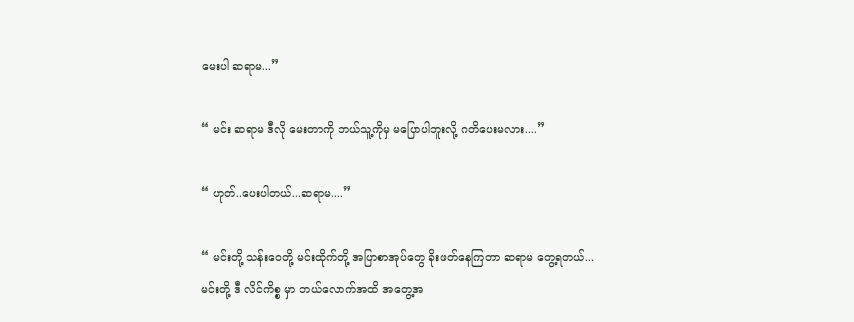မေးပါ ဆရာမ...”

“ မင်း ဆရာမ ဒီလို မေးတာကို ဘယ်သူ့ကိုမှ မပြောပါဘူးလို့ ဂတိပေးမလား....”

“ ဟုတ်..ပေးပါတယ်...ဆရာမ....”

“ မင်းတို့ သန်း၀ေတို့ မင်းထိုက်တို့ အပြာစာအုပ်တွေ ခိုးဖတ်နေကြတာ ဆရာမ တွေ့ရတယ်...မင်းတို့ ဒီ လိင်ကိစ္စ မှာ ဘယ်လောက်အထိ အတွေ့အ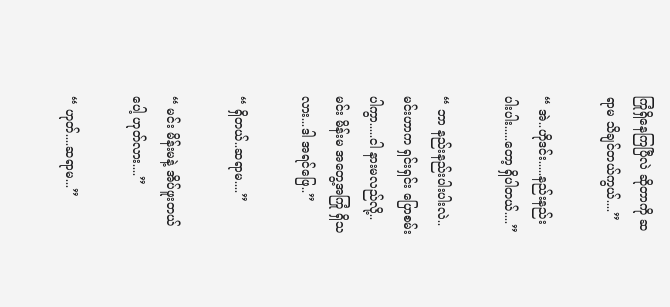ကြုံရှိနေကြပြီလဲ ဆိုတာကို ဆရာမ သိချင်တယ်ကွယ်....”

“ အဲ..ဟိုဒင်း.....နည်းနည်းပါးပါး.....တော့ ရှိပါတယ်....”

“ ဘာ နည်းနည်းပါးပါးလဲ..မင်းဟာက ရှင်းရှင်း ပြောစမ်းပါကွာ.....ငါ နားမလည်လို့..မင်း မိန်းမ အတွေ့အကြုံ ရှိသလား...ဒါ အရင်ဖြေ..”

“ ရှိတယ်..ဆရာမ....”

“ မင်း မိန်းမနဲ့ အိပ်ဖူးတယ်ပေါ့ ဟုတ်လား....”

“ ဟုတ်....ဆရာမ...”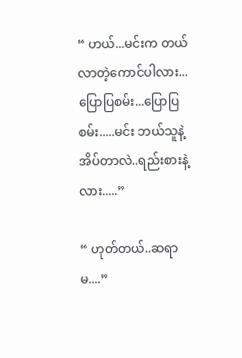“ ဟယ်...မင်းက တယ်လာတဲ့ကောင်ပါလား...ပြောပြစမ်း...ပြောပြစမ်း.....မင်း ဘယ်သူနဲ့ အိပ်တာလဲ..ရည်းစားနဲ့လား.....”

“ ဟုတ်တယ်..ဆရာမ....”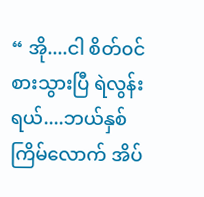“ အို....ငါ စိတ်၀င်စားသွားပြီ ရဲလွန်းရယ်....ဘယ်နှစ်ကြိမ်လောက် အိပ်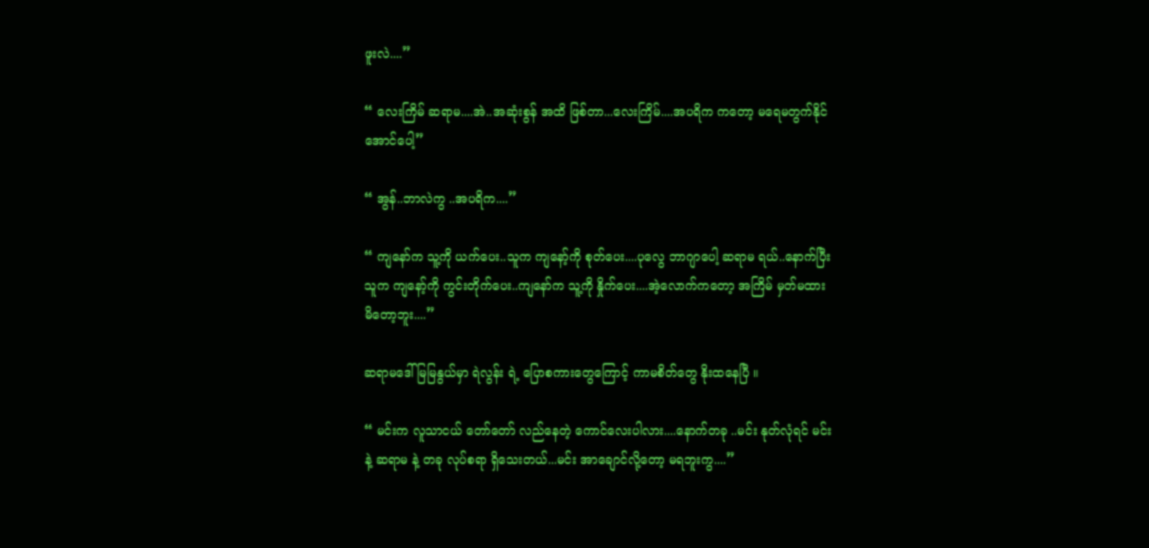ဖူးလဲ....”

“ လေးကြိမ် ဆရာမ....အဲ..အဆုံးစွန် အထိ ဖြစ်တာ...လေးကြိမ်....အပရိက ကတော့ မရေမတွက်နိုင်အောင်ပေါ့”

“ အွန်..ဘာလဲကွ ..အပရိက....”

“ ကျနော်က သူ့ကို ယက်ပေး..သူက ကျနော့်ကို စုတ်ပေး....ပုလွေ ဘာဂျာပေါ့ ဆရာမ ရယ်..နောက်ပြီး သူက ကျနော့်ကို ကွင်းတိုက်ပေး..ကျနော်က သူ့ကို နှိုက်ပေး....အဲ့လောက်ကတော့ အကြိမ် မှတ်မထားမိတော့ဘူး....”

ဆရာမဒေါ်မြမြနွယ်မှာ ရဲလွန်း ရဲ့ ပြောစကားတွေကြောင့် ကာမစိတ်တွေ နိုးထနေပြီ ။

“ မင်းက လူသာငယ် တော်တော် လည်နေတဲ့ ကောင်လေးပါလား....နောက်တခု ..မင်း နုတ်လုံရင် မင်းနဲ့ ဆရာမ နဲ့ တခု လုပ်စရာ ရှိသေးတယ်...မင်း အာချောင်လို့တော့ မရဘူးကွ....”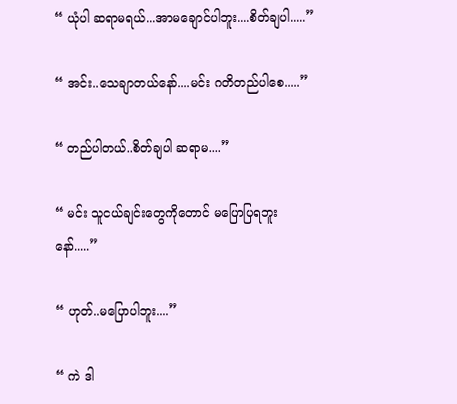“ ယုံပါ ဆရာမရယ်...အာမချောင်ပါဘူး....စိတ်ချပါ.....”

“ အင်း..သေချာတယ်နော်....မင်း ဂတိတည်ပါစေ.....”

“ တည်ပါတယ်..စိတ်ချပါ ဆရာမ....”

“ မင်း သူငယ်ချင်းတွေကိုတောင် မပြောပြရဘူးနော်.....”

“ ဟုတ်..မပြောပါဘူး....”

“ ကဲ ဒါ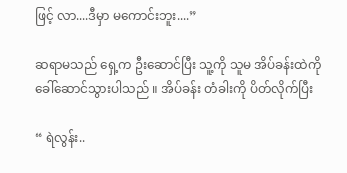ဖြင့် လာ....ဒီမှာ မကောင်းဘူး....”

ဆရာမသည် ရှေ့က ဦးဆောင်ပြီး သူ့ကို သူမ အိပ်ခန်းထဲကို ခေါ်ဆောင်သွားပါသည် ။ အိပ်ခန်း တံခါးကို ပိတ်လိုက်ပြီး

“ ရဲလွန်း..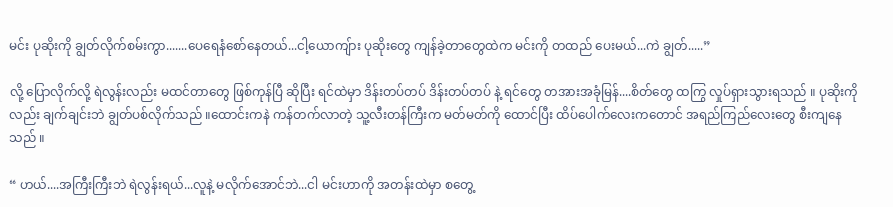မင်း ပုဆိုးကို ချွတ်လိုက်စမ်းကွာ.......ပေရေနံစော်နေတယ်...ငါ့ယောကျ်ား ပုဆိုးတွေ ကျန်ခဲ့တာတွေထဲက မင်းကို တထည် ပေးမယ်...ကဲ ချွတ်.....”

လို့ ပြောလိုက်လို့ ရဲလွန်းလည်း မထင်တာတွေ ဖြစ်ကုန်ပြီ ဆိုပြီး ရင်ထဲမှာ ဒိန်းတပ်တပ် ဒိန်းတပ်တပ် နဲ့ ရင်တွေ တအားအခုံမြန်....စိတ်တွေ ထကြွ လှုပ်ရှားသွားရသည် ။ ပုဆိုးကိုလည်း ချက်ချင်းဘဲ ချွတ်ပစ်လိုက်သည် ။ထောင်းကနဲ ကန်တက်လာတဲ့ သူ့လီးတန်ကြီးက မတ်မတ်ကို ထောင်ပြီး ထိပ်ပေါက်လေးကတောင် အရည်ကြည်လေးတွေ စီးကျနေသည် ။

“ ဟယ်....အကြီးကြီးဘဲ ရဲလွန်းရယ်...လူနဲ့ မလိုက်အောင်ဘဲ...ငါ မင်းဟာကို အတန်းထဲမှာ စတွေ့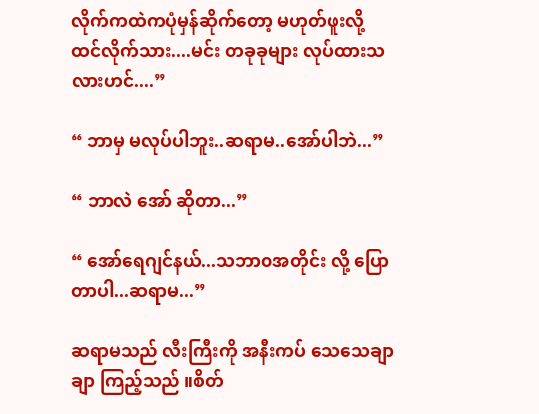လိုက်ကထဲကပုံမှန်ဆိုက်တော့ မဟုတ်ဖူးလို့ ထင်လိုက်သား....မင်း တခုခုများ လုပ်ထားသလားဟင်....”

“ ဘာမှ မလုပ်ပါဘူး..ဆရာမ..အော်ပါဘဲ...”

“ ဘာလဲ အော် ဆိုတာ...”

“ အော်ရေဂျင်နယ်...သဘာ၀အတိုင်း လို့ ပြောတာပါ...ဆရာမ...”

ဆရာမသည် လီးကြီးကို အနီးကပ် သေသေချာချာ ကြည့်သည် ။စိတ်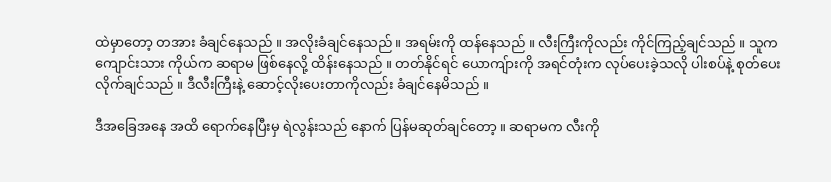ထဲမှာတော့ တအား ခံချင်နေသည် ။ အလိုးခံချင်နေသည် ။ အရမ်းကို ထန်နေသည် ။ လီးကြီးကိုလည်း ကိုင်ကြည့်ချင်သည် ။ သူက ကျောင်းသား ကိုယ်က ဆရာမ ဖြစ်နေလို့ ထိန်းနေသည် ။ တတ်နိုင်ရင် ယောကျ်ားကို အရင်တုံးက လုပ်ပေးခဲ့သလို ပါးစပ်နဲ့ စုတ်ပေးလိုက်ချင်သည် ။ ဒီလီးကြီးနဲ့ ဆောင့်လိုးပေးတာကိုလည်း ခံချင်နေမိသည် ။

ဒီအခြေအနေ အထိ ရောက်နေပြီးမှ ရဲလွန်းသည် နောက် ပြန်မဆုတ်ချင်တော့ ။ ဆရာမက လီးကို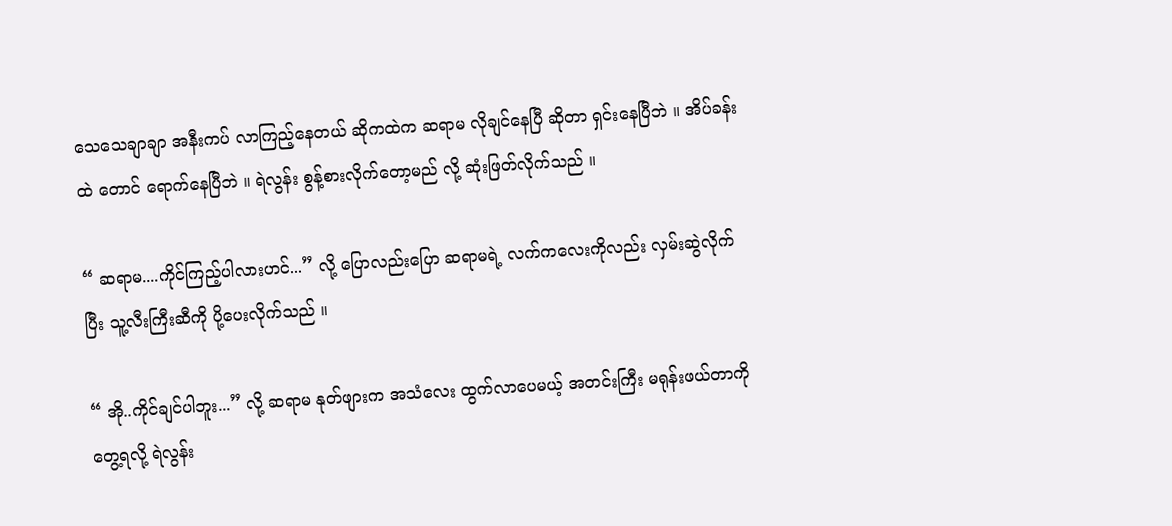သေသေချာချာ အနီးကပ် လာကြည့်နေတယ် ဆိုကထဲက ဆရာမ လိုချင်နေပြီ ဆိုတာ ရှင်းနေပြီဘဲ ။ အိပ်ခန်းထဲ တောင် ရောက်နေပြီဘဲ ။ ရဲလွန်း စွန့်စားလိုက်တော့မည် လို့ ဆုံးဖြတ်လိုက်သည် ။

“ ဆရာမ....ကိုင်ကြည့်ပါလားဟင်...” လို့ ပြောလည်းပြော ဆရာမရဲ့ လက်ကလေးကိုလည်း လှမ်းဆွဲလိုက်ပြီး သူ့လီးကြီးဆီကို ပို့ပေးလိုက်သည် ။

“ အို..ကိုင်ချင်ပါဘူး...” လို့ ဆရာမ နုတ်ဖျားက အသံလေး ထွက်လာပေမယ့် အတင်းကြီး မရုန်းဖယ်တာကို တွေ့ရလို့ ရဲလွန်း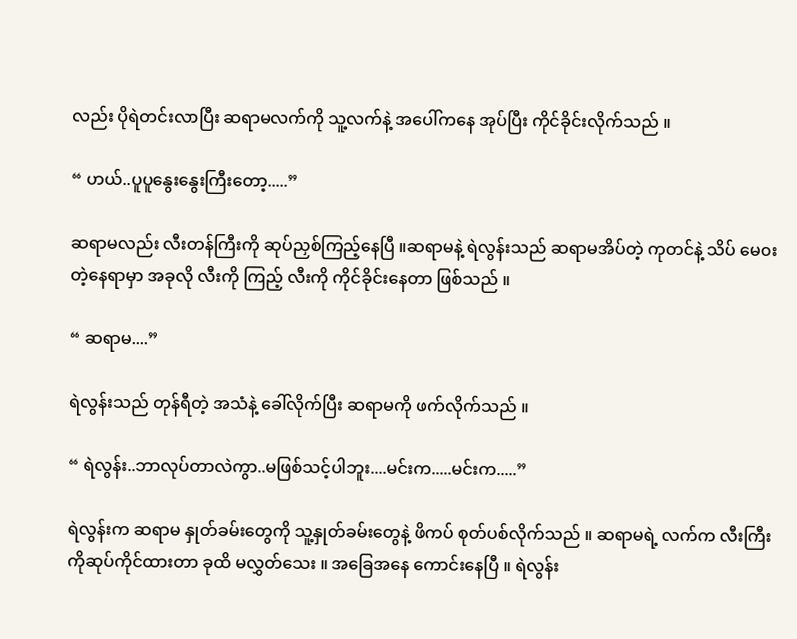လည်း ပိုရဲတင်းလာပြီး ဆရာမလက်ကို သူ့လက်နဲ့ အပေါ်ကနေ အုပ်ပြီး ကိုင်ခိုင်းလိုက်သည် ။

“ ဟယ်..ပူပူနွေးနွေးကြီးတော့.....”

ဆရာမလည်း လီးတန်ကြီးကို ဆုပ်ညှစ်ကြည့်နေပြီ ။ဆရာမနဲ့ ရဲလွန်းသည် ဆရာမအိပ်တဲ့ ကုတင်နဲ့ သိပ် မေ၀းတဲ့နေရာမှာ အခုလို လီးကို ကြည့် လီးကို ကိုင်ခိုင်းနေတာ ဖြစ်သည် ။

“ ဆရာမ....”

ရဲလွန်းသည် တုန်ရီတဲ့ အသံနဲ့ ခေါ်လိုက်ပြီး ဆရာမကို ဖက်လိုက်သည် ။

“ ရဲလွန်း..ဘာလုပ်တာလဲကွာ..မဖြစ်သင့်ပါဘူး....မင်းက.....မင်းက.....”

ရဲလွန်းက ဆရာမ နှုတ်ခမ်းတွေကို သူ့နှုတ်ခမ်းတွေနဲ့ ဖိကပ် စုတ်ပစ်လိုက်သည် ။ ဆရာမရဲ့ လက်က လီးကြီးကိုဆုပ်ကိုင်ထားတာ ခုထိ မလွှတ်သေး ။ အခြေအနေ ကောင်းနေပြီ ။ ရဲလွန်း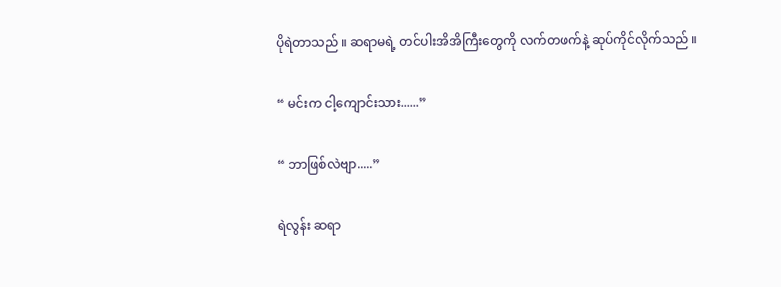ပိုရဲတာသည် ။ ဆရာမရဲ့ တင်ပါးအိအိကြီးတွေကို လက်တဖက်နဲ့ ဆုပ်ကိုင်လိုက်သည် ။

“ မင်းက ငါ့ကျောင်းသား......”

“ ဘာဖြစ်လဲဗျာ.....”

ရဲလွန်း ဆရာ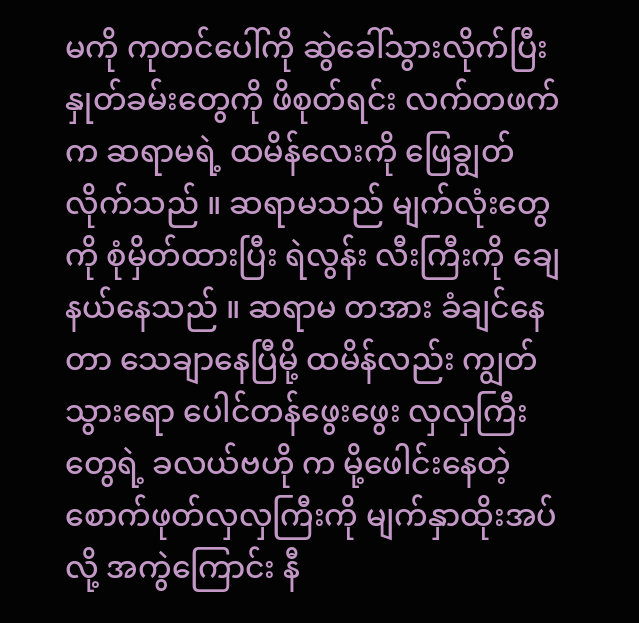မကို ကုတင်ပေါ်ကို ဆွဲခေါ်သွားလိုက်ပြီး နှုတ်ခမ်းတွေကို ဖိစုတ်ရင်း လက်တဖက်က ဆရာမရဲ့ ထမိန်လေးကို ဖြေချွတ်လိုက်သည် ။ ဆရာမသည် မျက်လုံးတွေကို စုံမှိတ်ထားပြီး ရဲလွန်း လီးကြီးကို ချေနယ်နေသည် ။ ဆရာမ တအား ခံချင်နေတာ သေချာနေပြီမို့ ထမိန်လည်း ကျွတ်သွားရော ပေါင်တန်ဖွေးဖွေး လှလှကြီးတွေရဲ့ ခလယ်ဗဟို က မို့ဖေါင်းနေတဲ့ စောက်ဖုတ်လှလှကြီးကို မျက်နှာထိုးအပ်လို့ အကွဲကြောင်း နီ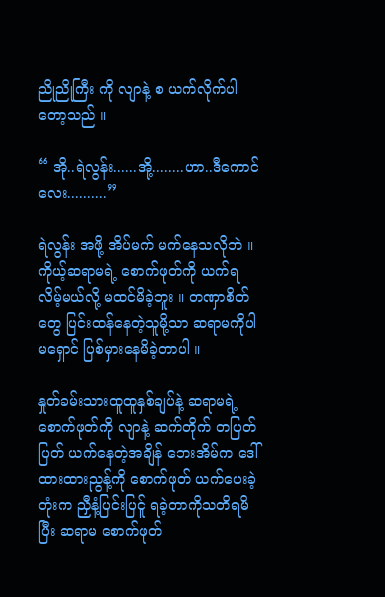ညိုညိုကြီး ကို လျာနဲ့ စ ယက်လိုက်ပါတော့သည် ။

“ အို..ရဲလွန်း......အို့........ဟာ..ဒီကောင်လေး..........”

ရဲလွန်း အဖို့ အိပ်မက် မက်နေသလိုဘဲ ။ ကိုယ့်ဆရာမရဲ့ စောက်ဖုတ်ကို ယက်ရလိမ့်မယ်လို့ မထင်မိခဲ့ဘူး ။ တဏှာစိတ်တွေ ပြင်းထန်နေတဲ့သူမို့သာ ဆရာမကိုပါ မရှောင် ပြစ်မှားနေမိခဲ့တာပါ ။

နှုတ်ခမ်းသားထူထူနှစ်ချပ်နဲ့ ဆရာမရဲ့ စောက်ဖုတ်ကို လျာနဲ့ ဆက်တိုက် တပြတ်ပြတ် ယက်နေတဲ့အချိန် ဘေးအိမ်က ဒေါ်ထားထားညွန့်ကို စောက်ဖုတ် ယက်ပေးခဲ့တုံးက ညှီနံ့ပြင်းပြင်ူ ရခဲ့တာကိုသတိရမိပြီး ဆရာမ စောက်ဖုတ်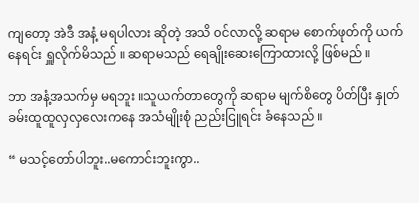ကျတော့ အဲဒီ အနံ့ မရပါလား ဆိုတဲ့ အသိ ၀င်လာလို့ ဆရာမ စောက်ဖုတ်ကို ယက်နေရင်း ရှူလိုက်မိသည် ။ ဆရာမသည် ရေချိုးဆေးကြောထားလို့ ဖြစ်မည် ။

ဘာ အနံ့အသက်မှ မရဘူး ။သူယက်တာတွေကို ဆရာမ မျက်စိတွေ ပိတ်ပြီး နှုတ်ခမ်းထူထူလှလှလေးကနေ အသံမျိုးစုံ ညည်းငြူရင်း ခံနေသည် ။

“ မသင့်တော်ပါဘူး..မကောင်းဘူးကွာ..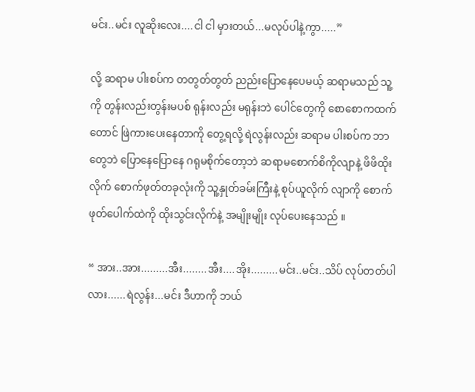မင်း..မင်း လူဆိုးလေး....ငါ ငါ မှားတယ်...မလုပ်ပါနဲ့ကွာ.....”

လို့ ဆရာမ ပါးစပ်က တတွတ်တွတ် ညည်းပြောနေပေမယ့် ဆရာမသည် သူ့ကို တွန်းလည်းတွန်းမပစ် ရုန်းလည်း မရုန်းဘဲ ပေါင်တွေကို စောစောကထက်တောင် ဖြဲကားပေးနေတာကို တွေ့ရလို့ ရဲလွန်းလည်း ဆရာမ ပါးစပ်က ဘာတွေဘဲ ပြောနေပြောနေ ဂရုမစိုက်တော့ဘဲ ဆရာမစောက်စိကိုလျာနဲ့ ဖိဖိထိုးလိုက် စောက်ဖုတ်တခုလုံးကို သူ့နှုတ်ခမ်းကြီးနဲ့ စုပ်ယူလိုက် လျာကို စောက်ဖုတ်ပေါက်ထဲကို ထိုးသွင်းလိုက်နဲ့ အမျိုးမျိုး လုပ်ပေးနေသည် ။

“ အား..အား.........အီး........အီး....အိုး.........မင်း..မင်း..သိပ် လုပ်တတ်ပါလား......ရဲလွန်း...မင်း ဒီဟာကို ဘယ်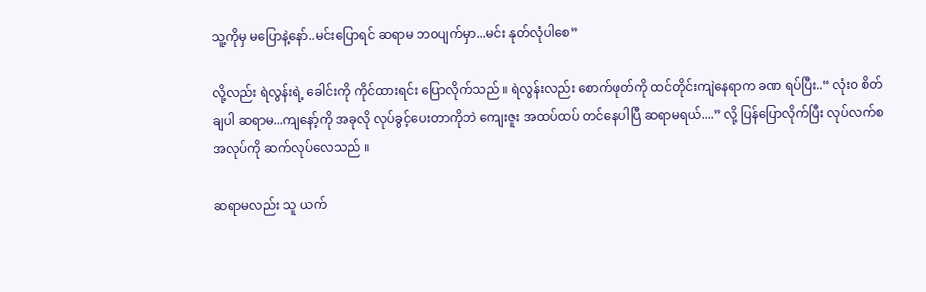သူ့ကိုမှ မပြောနဲ့နော်..မင်းပြောရင် ဆရာမ ဘ၀ပျက်မှာ...မင်း နုတ်လုံပါစေ”

လို့လည်း ရဲလွန်းရဲ့ ခေါင်းကို ကိုင်ထားရင်း ပြောလိုက်သည် ။ ရဲလွန်းလည်း စောက်ဖုတ်ကို ထင်တိုင်းကျဲနေရာက ခဏ ရပ်ပြီး..“ လုံး၀ စိတ်ချပါ ဆရာမ...ကျနော့်ကို အခုလို လုပ်ခွင့်ပေးတာကိုဘဲ ကျေးဇူး အထပ်ထပ် တင်နေပါပြီ ဆရာမရယ်....” လို့ ပြန်ပြောလိုက်ပြီး လုပ်လက်စ အလုပ်ကို ဆက်လုပ်လေသည် ။

ဆရာမလည်း သူ ယက်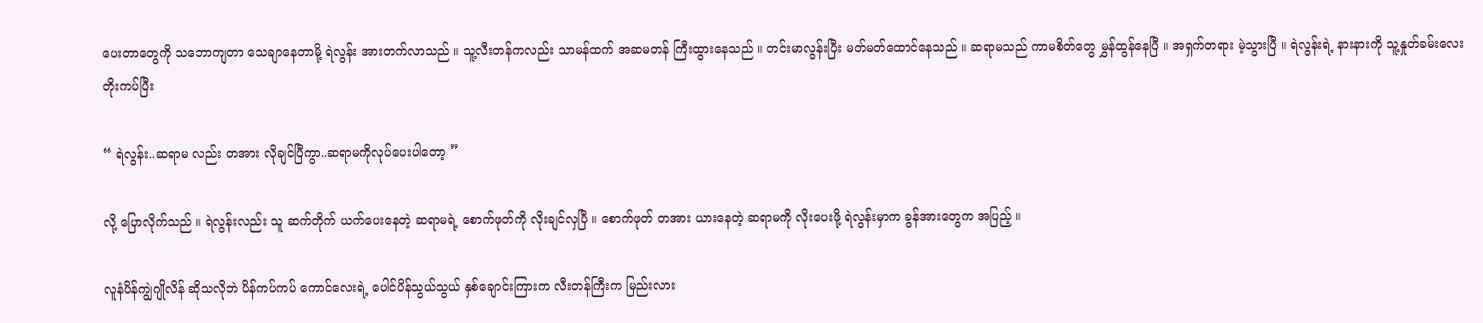ပေးတာတွေကို သဘောကျတာ သေချာနေတာမို့ ရဲလွန်း အားတက်လာသည် ။ သူ့လီးတန်ကလည်း သာမန်ထက် အဆမတန် ကြီးထွားနေသည် ။ တင်းမာလွန်းပြီး မတ်မတ်ထောင်နေသည် ။ ဆရာမသည် ကာမစိတ်တွေ မွှန်ထွန်နေပြီ ။ အရှက်တရား မဲ့သွားပြီ ။ ရဲလွန်းရဲ့ နားနားကို သူ့နှုတ်ခမ်းလေး တိုးကပ်ပြီး

“ ရဲလွန်း..ဆရာမ လည်း တအား လိုချင်ပြီကွာ..ဆရာမကိုလုပ်ပေးပါတော့ ”

လို့ ပြောလိုက်သည် ။ ရဲလွန်းလည်း သူ ဆက်တိုက် ယက်ပေးနေတဲ့ ဆရာမရဲ့ စောက်ဖုတ်ကို လိုးချင်လှပြီ ။ စောက်ဖုတ် တအား ယားနေတဲ့ ဆရာမကို လိုးပေးဖို့ ရဲလွန်းမှာက ခွန်အားတွေက အပြည့် ။

လူနံပိန်ကျွဲဂျိုလိန် ဆိုသလိုဘဲ ပိန်ကပ်ကပ် ကောင်လေးရဲ့ ပေါင်ပိန်သွယ်သွယ် နှစ်ချောင်းကြားက လီးတန်ကြီးက မြည်းလား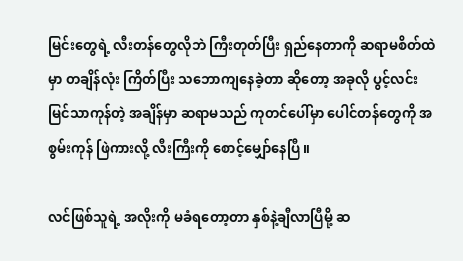မြင်းတွေရဲ့ လီးတန်တွေလိုဘဲ ကြီးတုတ်ပြီး ရှည်နေတာကို ဆရာမစိတ်ထဲမှာ တချိန်လုံး ကြိတ်ပြီး သဘောကျနေခဲ့တာ ဆိုတော့ အခုလို ပွင့်လင်းမြင်သာကုန်တဲ့ အချိန်မှာ ဆရာမသည် ကုတင်ပေါ်မှာ ပေါင်တန်တွေကို အစွမ်းကုန် ဖြဲကားလို့ လီးကြီးကို စောင့်မျှော်နေပြီ ။

လင်ဖြစ်သူရဲ့ အလိုးကို မခံရတော့တာ နှစ်နဲ့ချီလာပြီမို့ ဆ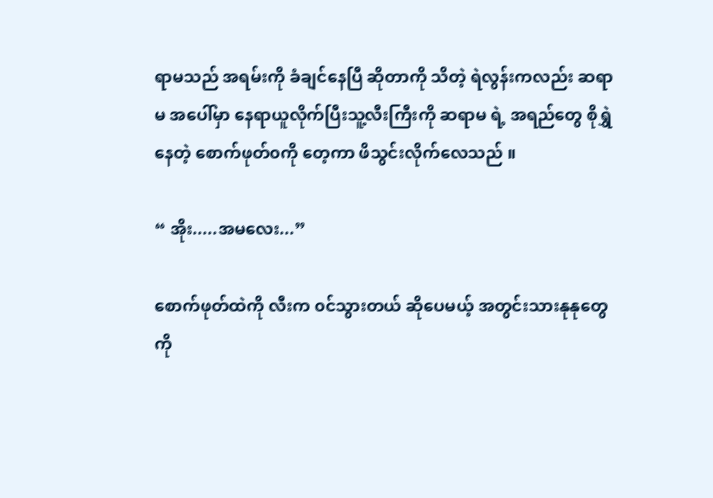ရာမသည် အရမ်းကို ခံချင်နေပြီ ဆိုတာကို သိတဲ့ ရဲလွန်းကလည်း ဆရာမ အပေါ်မှာ နေရာယူလိုက်ပြီးသူ့လီးကြီးကို ဆရာမ ရဲ့ အရည်တွေ စိုရွှဲနေတဲ့ စောက်ဖုတ်၀ကို တေ့ကာ ဖိသွင်းလိုက်လေသည် ။

“ အိုး.....အမလေး...”

စောက်ဖုတ်ထဲကို လီးက ၀င်သွားတယ် ဆိုပေမယ့် အတွင်းသားနုနုတွေကို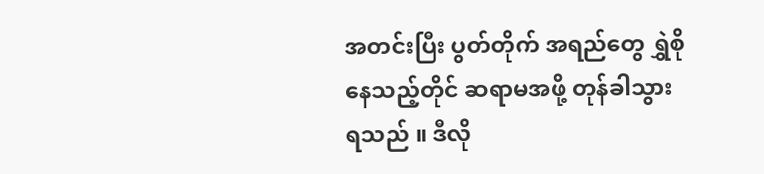အတင်းပြီး ပွတ်တိုက် အရည်တွေ ရွှဲစိုနေသည့်တိုင် ဆရာမအဖို့ တုန်ခါသွားရသည် ။ ဒီလို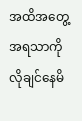အထိအတွေ့ အရသာကို လိုချင်နေမိ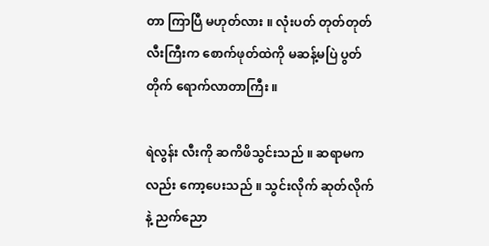တာ ကြာပြီ မဟုတ်လား ။ လုံးပတ် တုတ်တုတ် လီးကြီးက စောက်ဖုတ်ထဲကို မဆန့်မပြဲ ပွတ်တိုက် ရောက်လာတာကြီး ။

ရဲလွန်း လီးကို ဆကိဖိသွင်းသည် ။ ဆရာမကလည်း ကော့ပေးသည် ။ သွင်းလိုက် ဆုတ်လိုက် နဲ့ ညက်ညော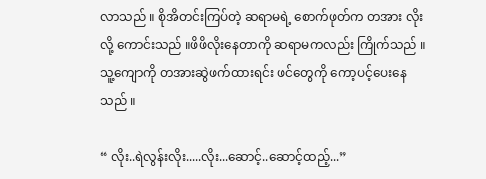လာသည် ။ စိုအိတင်းကြပ်တဲ့ ဆရာမရဲ့ စောက်ဖုတ်က တအား လိုးလို့ ကောင်းသည် ။ဖိဖိလိုးနေတာကို ဆရာမကလည်း ကြိုက်သည် ။ သူ့ကျောကို တအားဆွဲဖက်ထားရင်း ဖင်တွေကို ကော့ပင့်ပေးနေသည် ။

“ လိုး..ရဲလွန်းလိုး.....လိုး...ဆောင့်..ဆောင့်ထည့်...”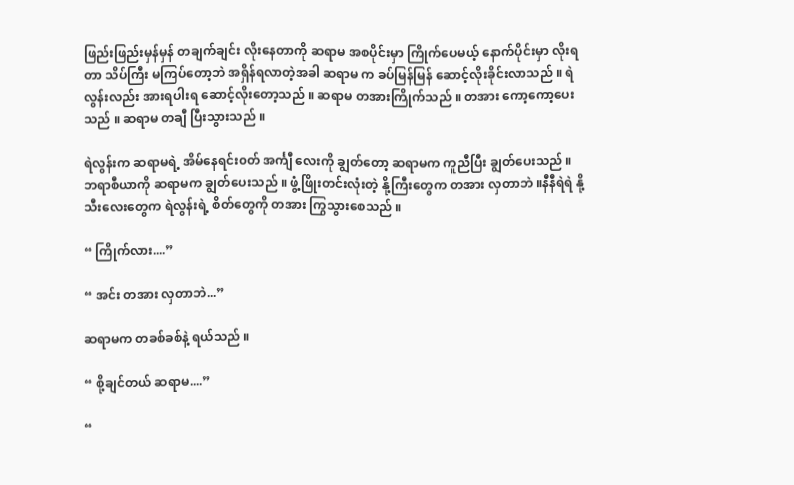ဖြည်းဖြည်းမှန်မှန် တချက်ချင်း လိုးနေတာကို ဆရာမ အစပိုင်းမှာ ကြိုက်ပေမယ့် နောက်ပိုင်းမှာ လိုးရတာ သိပ်ကြီး မကြပ်တော့ဘဲ အရှိန်ရလာတဲ့အခါ ဆရာမ က ခပ်မြန်မြန် ဆောင့်လိုးခိုင်းလာသည် ။ ရဲလွန်းလည်း အားရပါးရ ဆောင့်လိုးတော့သည် ။ ဆရာမ တအားကြိုက်သည် ။ တအား ကော့ကော့ပေးသည် ။ ဆရာမ တချီ ပြီးသွားသည် ။

ရဲလွန်းက ဆရာမရဲ့ အိမ်နေရင်း၀တ် အင်္ကျီ လေးကို ချွတ်တော့ ဆရာမက ကူညီပြီး ချွတ်ပေးသည် ။ ဘရာစီယာကို ဆရာမက ချွတ်ပေးသည် ။ ဖွံ့ဖြိုးတင်းလုံးတဲ့ နို့ကြီးတွေက တအား လှတာဘဲ ။နီနီရဲရဲ နို့သီးလေးတွေက ရဲလွန်းရဲ့ စိတ်တွေကို တအား ကြွသွားစေသည် ။

“ ကြိုက်လား....”

“ အင်း တအား လှတာဘဲ...”

ဆရာမက တခစ်ခစ်နဲ့ ရယ်သည် ။

“ စို့ချင်တယ် ဆရာမ....”

“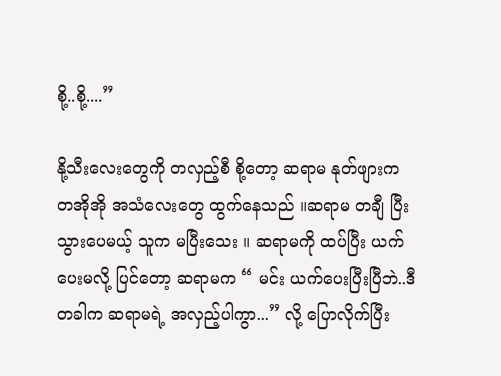စို့..စို့....”

နို့သီးလေးတွေကို တလှည့်စီ စို့တော့ ဆရာမ နုတ်ဖျားက တအိုအို အသံလေးတွေ ထွက်နေသည် ။ဆရာမ တချီ ပြီးသွားပေမယ့် သူက မပြီးသေး ။ ဆရာမကို ထပ်ပြီး ယက်ပေးမလို့ ပြင်တော့ ဆရာမက “ မင်း ယက်ပေးပြီးပြီဘဲ..ဒီတခါက ဆရာမရဲ့ အလှည့်ပါကွာ...” လို့ ပြောလိုက်ပြီး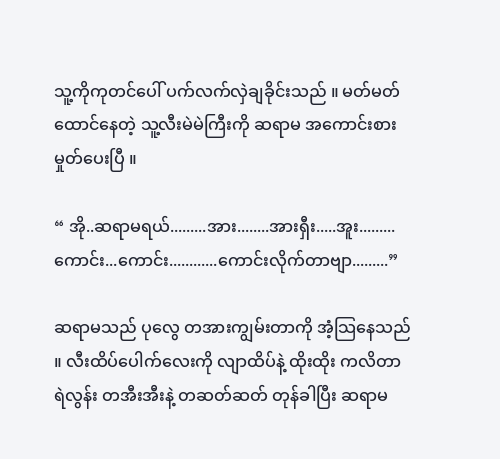သူ့ကိုကုတင်ပေါ် ပက်လက်လှဲချခိုင်းသည် ။ မတ်မတ်ထောင်နေတဲ့ သူ့လီးမဲမဲကြီးကို ဆရာမ အကောင်းစား မှုတ်ပေးပြီ ။

“ အို..ဆရာမရယ်.........အား........အားရှီး.....အူး.........ကောင်း...ကောင်း............ကောင်းလိုက်တာဗျာ.........”

ဆရာမသည် ပုလွေ တအားကျွမ်းတာကို အံ့သြနေသည် ။ လီးထိပ်ပေါက်လေးကို လျာထိပ်နဲ့ ထိုးထိုး ကလိတာ ရဲလွန်း တအီးအီးနဲ့ တဆတ်ဆတ် တုန်ခါပြီး ဆရာမ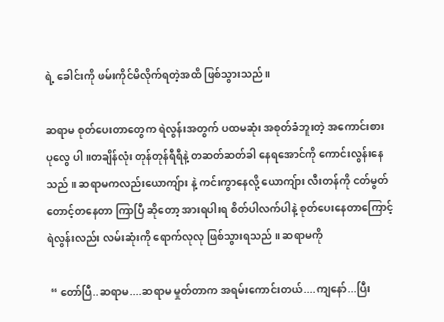ရဲ့ ခေါင်းကို ဖမ်းကိုင်မိလိုက်ရတဲ့အထိ ဖြစ်သွားသည် ။

ဆရာမ စုတ်ပေးတာတွေက ရဲလွန်းအတွက် ပထမဆုံး အစုတ်ခံဘူးတဲ့ အကောင်းစား ပုလွေ ပါ ။တချိန်လုံး တုန်တုန်ရီရီနဲ့ တဆတ်ဆတ်ခါ နေရအောင်ကို ကောင်းလွန်းနေသည် ။ ဆရာမကလည်းယောကျ်ား နဲ့ ကင်းကွာနေလို့ ယောကျ်ား လီးတန်ကို ငတ်မွတ် တောင့်တနေတာ ကြာပြီ ဆိုတော့ အားရပါးရ စိတ်ပါလက်ပါနဲ့ စုတ်ပေးနေတာကြောင့် ရဲလွန်းလည်း လမ်းဆုံးကို ရောက်လုလု ဖြစ်သွားရသည် ။ ဆရာမကို

 “ တော်ပြီ..ဆရာမ....ဆရာမ မှုတ်တာက အရမ်းကောင်းတယ်....ကျနော်...ပြီး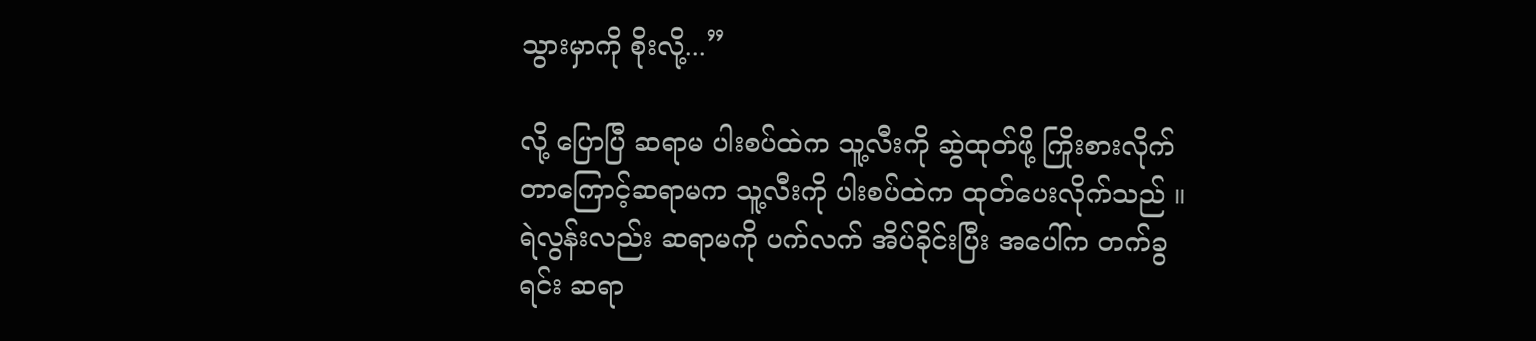သွားမှာကို စိုးလို့...”

လို့ ပြောပြီ ဆရာမ ပါးစပ်ထဲက သူ့လီးကို ဆွဲထုတ်ဖို့ ကြိုးစားလိုက်တာကြောင့်ဆရာမက သူ့လီးကို ပါးစပ်ထဲက ထုတ်ပေးလိုက်သည် ။ရဲလွန်းလည်း ဆရာမကို ပက်လက် အိပ်ခိုင်းပြီး အပေါ်က တက်ခွရင်း ဆရာ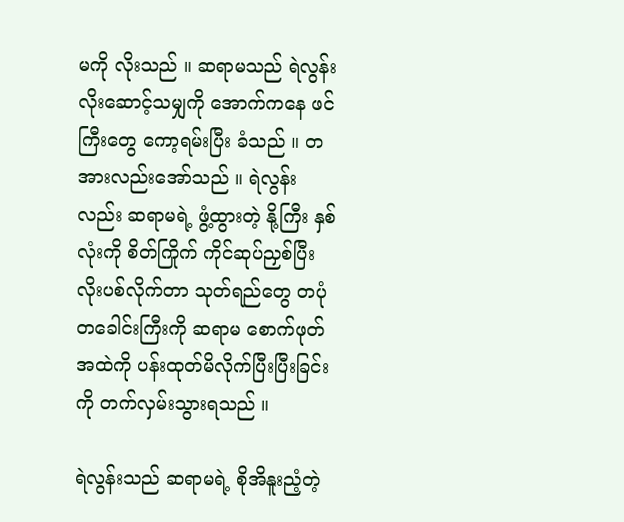မကို လိုးသည် ။ ဆရာမသည် ရဲလွန်း လိုးဆောင့်သမျှကို အောက်ကနေ ဖင်ကြီးတွေ ကော့ရမ်းပြီး ခံသည် ။ တအားလည်းအော်သည် ။ ရဲလွန်းလည်း ဆရာမရဲ့ ဖွံ့ထွားတဲ့ နို့ကြီး နှစ်လုံးကို စိတ်ကြိုက် ကိုင်ဆုပ်ညှစ်ပြီး လိုးပစ်လိုက်တာ သုတ်ရည်တွေ တပုံတခေါင်းကြီးကို ဆရာမ စောက်ဖုတ်အထဲကို ပန်းထုတ်မိလိုက်ပြီးပြီးခြင်းကို တက်လှမ်းသွားရသည် ။

ရဲလွန်းသည် ဆရာမရဲ့ စိုအိနူးညံ့တဲ့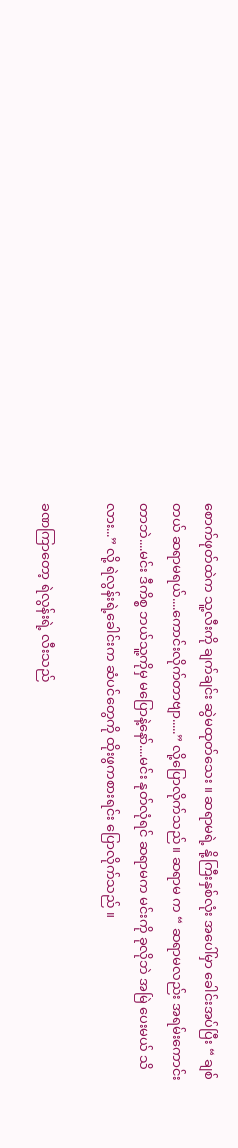စောက်ဖုတ်ထဲက သူ့လီးကို ချက်ချင်း ဆွဲမထုတ်သေး ။ ဆရာမရဲ့ နို့ကြီးနှစ်လုံး အပေါ်မှာ ခေါင်းအပ်ပြီး “ ချစ်တယ် ဆရာမရယ်....ကောင်းလိုက်တာဗျာ.....” လို့ပြောလိုက်သည် ။ ဆရာမ က “ ဆရာမလည်း အရမ်းကောင်းတာဘဲ....မင်း ဒီကိစ္စ ဘယ်သူ့ကိုမှ မပြောနဲ့နော်....မင်း နုတ်လုံရင် ဆရာမက မင်းကို ခုလိုဘဲ အမြဲ ပေးမယ် သိလား...” လို့ ရဲလွန်းရဲ့ခေါင်းက ဆံပင်တွေကို ထိုးဖွကစားရင်း ပြောလိုက်သည် ။

ခဏကြာတော့ ရဲလွန်းရဲ့ လီးသည်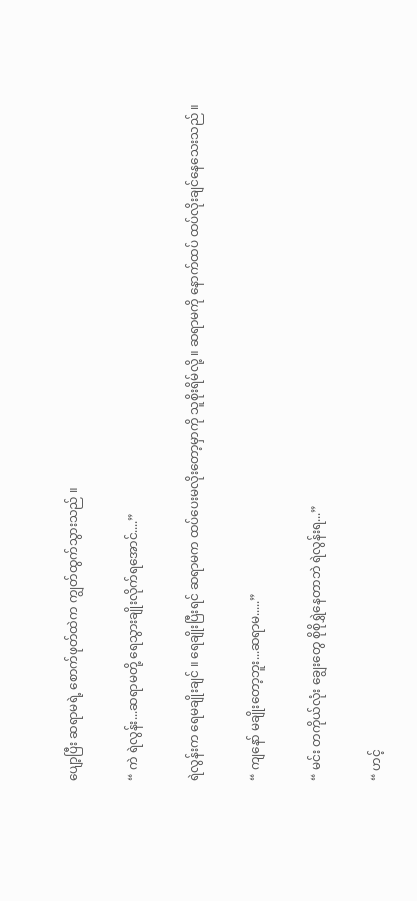ပျော့ပြီး ဆရာမရဲ့ စောက်ဖုတ်ထဲက ကျွတ်ထွက်သွားသည် ။

“ ကဲ ရဲလွန်း...ဆရာမတို့ ရေသွားချိုးလိုက်ရအောင်....”

ရဲလွန်းက ရေမချိုးချင် ။ ရေချိုးပြီးရင် ဆရာမက ထပ်ပေးမလိုးတော့မှာကို သူစိုးရိမ်လို့ ။ ဆရာမကို နောက်ထပ် ထပ်လိုးချင်နေသေးသည် ။

“ ကျနော် မချိုးတော့ဘူး...ဆရာမ.....”

“ မင်း တကိုယ်လုံး ချွေးတွေ စိုစိုရွှဲနေတာဘဲ ရဲလွန်းရ...”

“ ဟင့်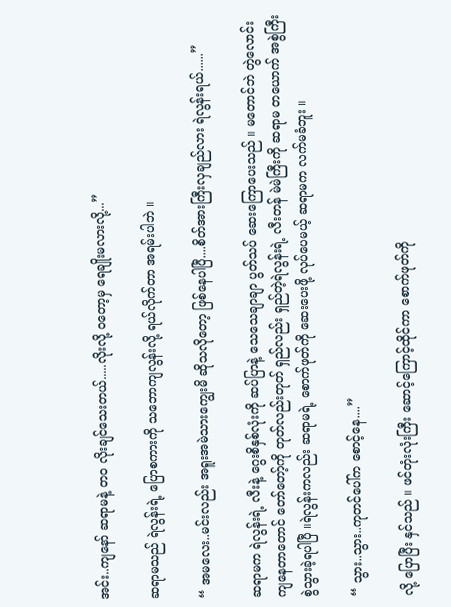အင်း..ကျနော် ဆရာမနဲ့ တ၀ လိုးချင်သေးတယ်.....လိုးလို့ ၀တော့မှ ရေချိုးမလားလို့...”

ဆရာမသည် ရဲလွန်းရဲ့ ပြောစကားကို သဘောကျလွန်းလို့ ရယ်လိုက်တာ အရမ်းပါဘဲ ။

“ အမလေး..မင်းလည်း အရူးအမဲသားကျွေးမိ ဆိုသလိုတော့ ဖြစ်နေပါပြီ....စိတ်အားကြီးလှချည်လား ရဲလွန်းရယ်......”

ဆရာမက ရဲလွန်းရဲ့ လီးနဲ့ ဂွေးစိနှစ်လုံးကို ဆပ်ပြာနဲ့ သေသေချာချာ ပွတ်သပ် ဆေးကြောပေးသည် ။ မတောင်ဘဲ တွဲလောင်းကျနေတာတောင် တော်တော့်ကို တုတ်လည်းတုတ် ရှည်လည်း ရှည်တဲ့ရဲလွန်းရဲ့ လီးတန် မဲမဲကြီးကို ဆရာမ တယောက် အစွဲကြီး စွဲသွားခဲ့ရပါပြီ ။ရဲလွန်းကလည်း ဆရာမရဲ့ စောက်ဖုတ်ကို ဆေးပေးဖို့ လုပ်ပေမယ့် ဆရာမက လက်မခံဘူး ။

“ သွား..သွား..ကုတင်ပေါ်က စောင့်နေ....”

လို့ ပြောပြီး နှင်သည် ။ ဖင်တုံးလုံးကြီး ဆောင့်ကြောင့်ထိုင်ကာ စောက်ဖုတ်ကို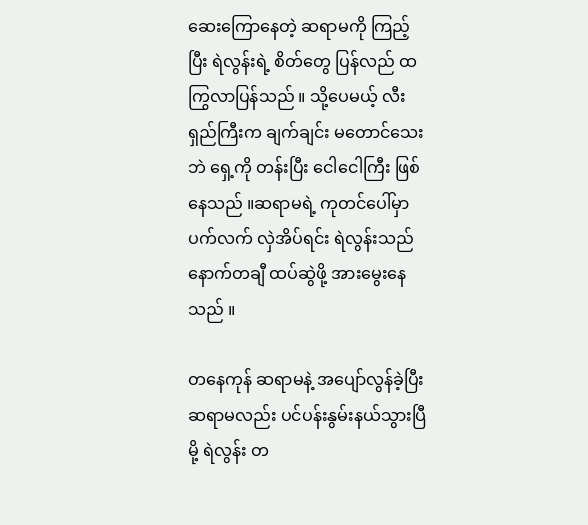ဆေးကြောနေတဲ့ ဆရာမကို ကြည့်ပြီး ရဲလွန်းရဲ့ စိတ်တွေ ပြန်လည် ထကြွလာပြန်သည် ။ သို့ပေမယ့် လီးရှည်ကြီးက ချက်ချင်း မတောင်သေးဘဲ ရှေ့ကို တန်းပြီး ငေါငေါကြီး ဖြစ်နေသည် ။ဆရာမရဲ့ ကုတင်ပေါ်မှာ ပက်လက် လှဲအိပ်ရင်း ရဲလွန်းသည် နောက်တချီ ထပ်ဆွဲဖို့ အားမွေးနေသည် ။

တနေကုန် ဆရာမနဲ့ အပျော်လွန်ခဲ့ပြီး ဆရာမလည်း ပင်ပန်းနွမ်းနယ်သွားပြီမို့ ရဲလွန်း တ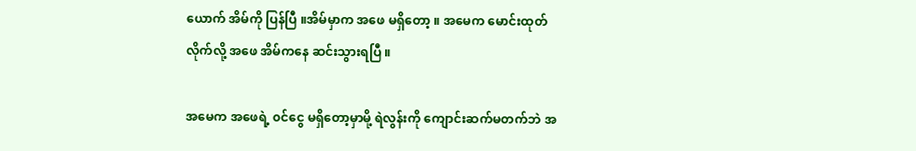ယောက် အိမ်ကို ပြန်ပြီ ။အိမ်မှာက အဖေ မရှိတော့ ။ အမေက မောင်းထုတ်လိုက်လို့ အဖေ အိမ်ကနေ ဆင်းသွားရပြီ ။

အမေက အဖေရဲ့ ၀င်ငွေ မရှိတော့မှာမို့ ရဲလွန်းကို ကျောင်းဆက်မတက်ဘဲ အ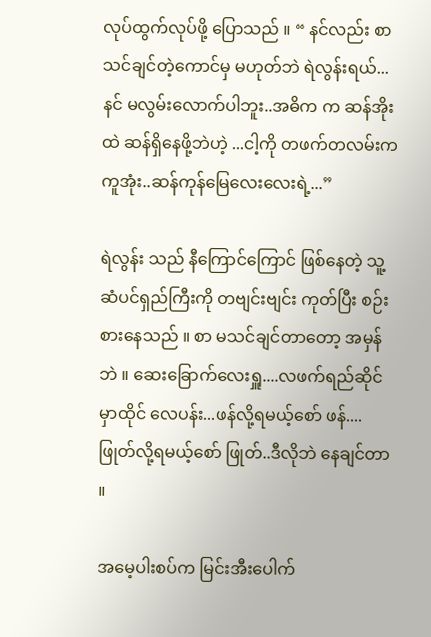လုပ်ထွက်လုပ်ဖို့ ပြောသည် ။ “ နင်လည်း စာသင်ချင်တဲ့ကောင်မှ မဟုတ်ဘဲ ရဲလွန်းရယ်... နင် မလွမ်းလောက်ပါဘူး..အဓိက က ဆန်အိုးထဲ ဆန်ရှိနေဖို့ဘဲဟဲ့ ...ငါ့ကို တဖက်တလမ်းက ကူအုံး..ဆန်ကုန်မြေလေးလေးရဲ့...”

ရဲလွန်း သည် နီကြောင်ကြောင် ဖြစ်နေတဲ့ သူ့ဆံပင်ရှည်ကြီးကို တဗျင်းဗျင်း ကုတ်ပြီး စဉ်းစားနေသည် ။ စာ မသင်ချင်တာတော့ အမှန်ဘဲ ။ ဆေးခြောက်လေးရှူ....လဖက်ရည်ဆိုင်မှာထိုင် လေပန်း...ဖန်လို့ရမယ့်စော် ဖန်....ဖြုတ်လို့ရမယ့်စော် ဖြုတ်..ဒီလိုဘဲ နေချင်တာ ။

အမေ့ပါးစပ်က မြင်းအီးပေါက်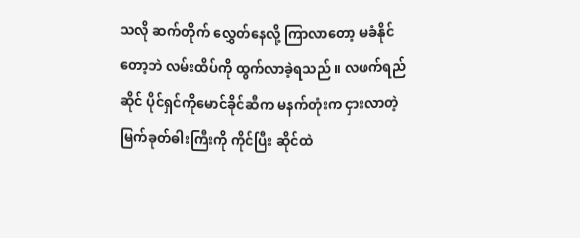သလို ဆက်တိုက် လွှေတ်နေလို့ ကြာလာတော့ မခံနိုင်တော့ဘဲ လမ်းထိပ်ကို ထွက်လာခဲ့ရသည် ။ လဖက်ရည်ဆိုင် ပိုင်ရှင်ကိုမောင်ခိုင်ဆီက မနက်တုံးက ငှားလာတဲ့ မြက်ခုတ်ဓါးကြီးကို ကိုင်ပြီး ဆိုင်ထဲ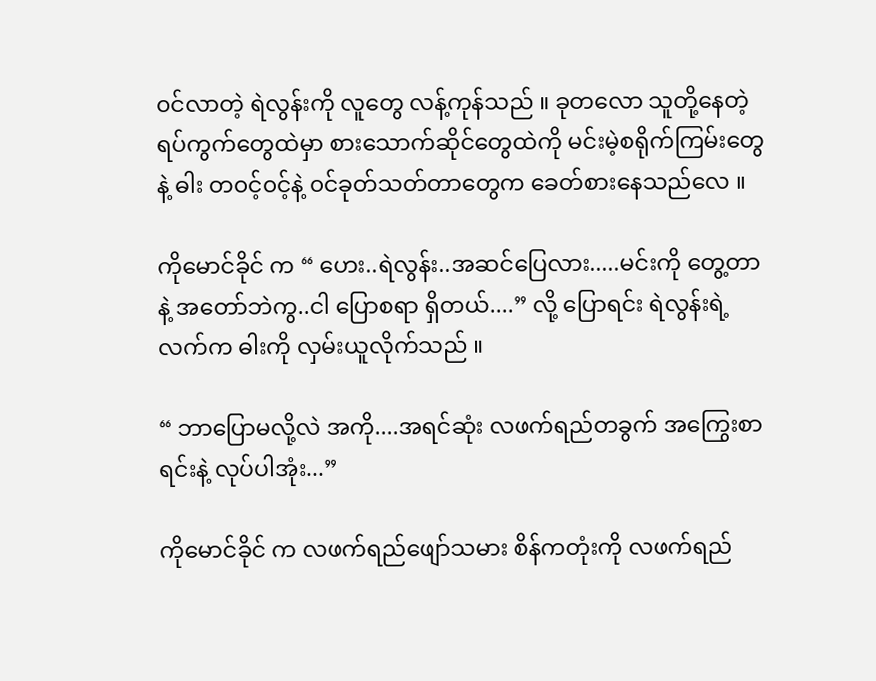၀င်လာတဲ့ ရဲလွန်းကို လူတွေ လန့်ကုန်သည် ။ ခုတလော သူတို့နေတဲ့ ရပ်ကွက်တွေထဲမှာ စားသောက်ဆိုင်တွေထဲကို မင်းမဲ့စရိုက်ကြမ်းတွေနဲ့ ဓါး တ၀င့်၀င့်နဲ့ ၀င်ခုတ်သတ်တာတွေက ခေတ်စားနေသည်လေ ။

ကိုမောင်ခိုင် က “ ဟေး..ရဲလွန်း..အဆင်ပြေလား.....မင်းကို တွေ့တာနဲ့ အတော်ဘဲကွ..ငါ ပြောစရာ ရှိတယ်....” လို့ ပြောရင်း ရဲလွန်းရဲ့ လက်က ဓါးကို လှမ်းယူလိုက်သည် ။

“ ဘာပြောမလို့လဲ အကို....အရင်ဆုံး လဖက်ရည်တခွက် အကြွေးစာရင်းနဲ့ လုပ်ပါအုံး...”

ကိုမောင်ခိုင် က လဖက်ရည်ဖျော်သမား စိန်ကတုံးကို လဖက်ရည်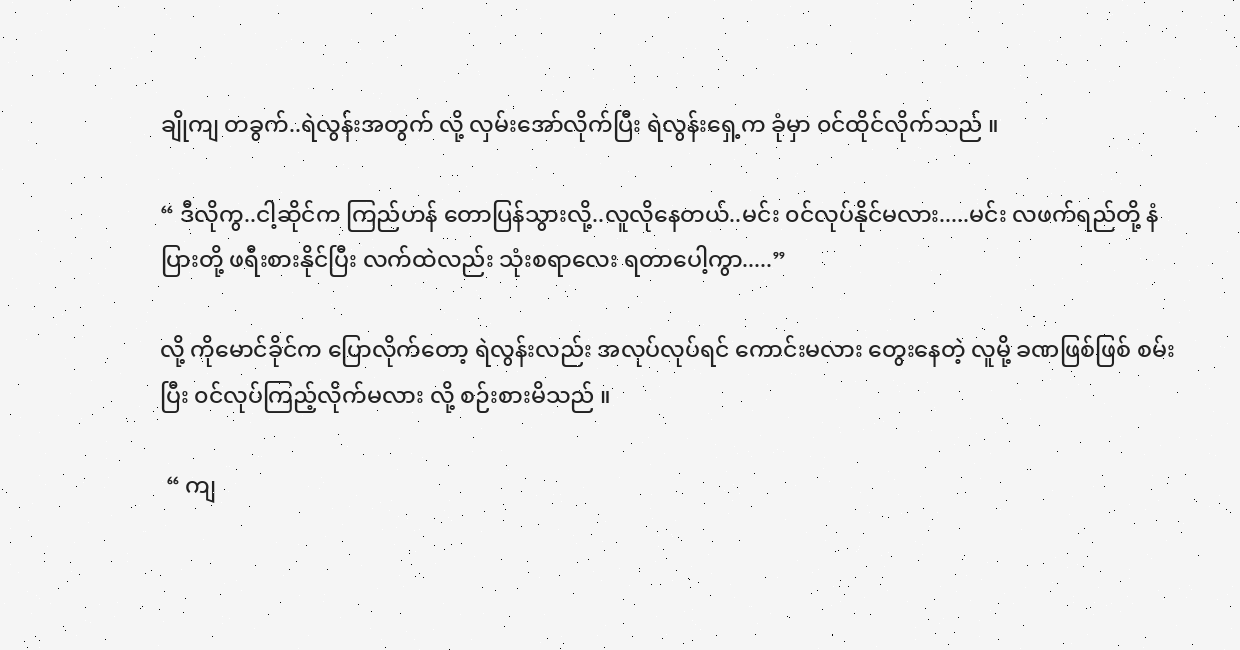ချိုကျ တခွက်..ရဲလွန်းအတွက် လို့ လှမ်းအော်လိုက်ပြီး ရဲလွန်းရှေ့က ခုံမှာ ၀င်ထိုင်လိုက်သည် ။

“ ဒီလိုကွ..ငါ့ဆိုင်က ကြည်ဟန် တောပြန်သွားလို့..လူလိုနေတယ်..မင်း ၀င်လုပ်နိုင်မလား.....မင်း လဖက်ရည်တို့ နံပြားတို့ ဖရီးစားနိုင်ပြီး လက်ထဲလည်း သုံးစရာလေး ရတာပေါ့ကွာ.....”

လို့ ကိုမောင်ခိုင်က ပြောလိုက်တော့ ရဲလွန်းလည်း အလုပ်လုပ်ရင် ကောင်းမလား တွေးနေတဲ့ လူမို့ ခဏဖြစ်ဖြစ် စမ်းပြီး ၀င်လုပ်ကြည့်လိုက်မလား လို့ စဉ်းစားမိသည် ။

 “ ကျ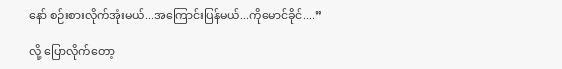နော် စဉ်းစားလိုက်အုံးမယ်...အကြောင်းပြန်မယ်...ကိုမောင်ခိုင်....”

လို့ ပြောလိုက်တော့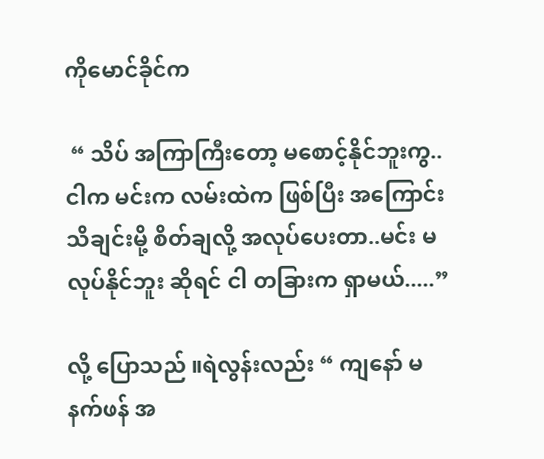ကိုမောင်ခိုင်က

 “ သိပ် အကြာကြီးတော့ မစောင့်နိုင်ဘူးကွ..ငါက မင်းက လမ်းထဲက ဖြစ်ပြီး အကြောင်းသိချင်းမို့ စိတ်ချလို့ အလုပ်ပေးတာ..မင်း မလုပ်နိုင်ဘူး ဆိုရင် ငါ တခြားက ရှာမယ်.....”

လို့ ပြောသည် ။ရဲလွန်းလည်း “ ကျနော် မနက်ဖန် အ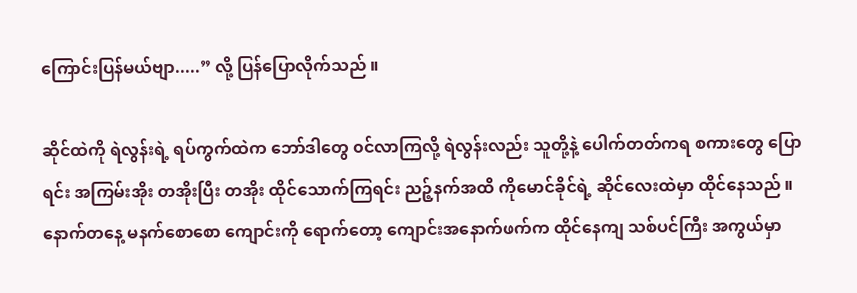ကြောင်းပြန်မယ်ဗျာ.....” လို့ ပြန်ပြောလိုက်သည် ။

ဆိုင်ထဲကို ရဲလွန်းရဲ့ ရပ်ကွက်ထဲက ဘော်ဒါတွေ ၀င်လာကြလို့ ရဲလွန်းလည်း သူတို့နဲ့ ပေါက်တတ်ကရ စကားတွေ ပြောရင်း အကြမ်းအိုး တအိုးပြီး တအိုး ထိုင်သောက်ကြရင်း ညဉ့်နက်အထိ ကိုမောင်ခိုင်ရဲ့ ဆိုင်လေးထဲမှာ ထိုင်နေသည် ။နောက်တနေ့ မနက်စောစော ကျောင်းကို ရောက်တော့ ကျောင်းအနောက်ဖက်က ထိုင်နေကျ သစ်ပင်ကြီး အကွယ်မှာ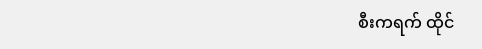စီးကရက် ထိုင်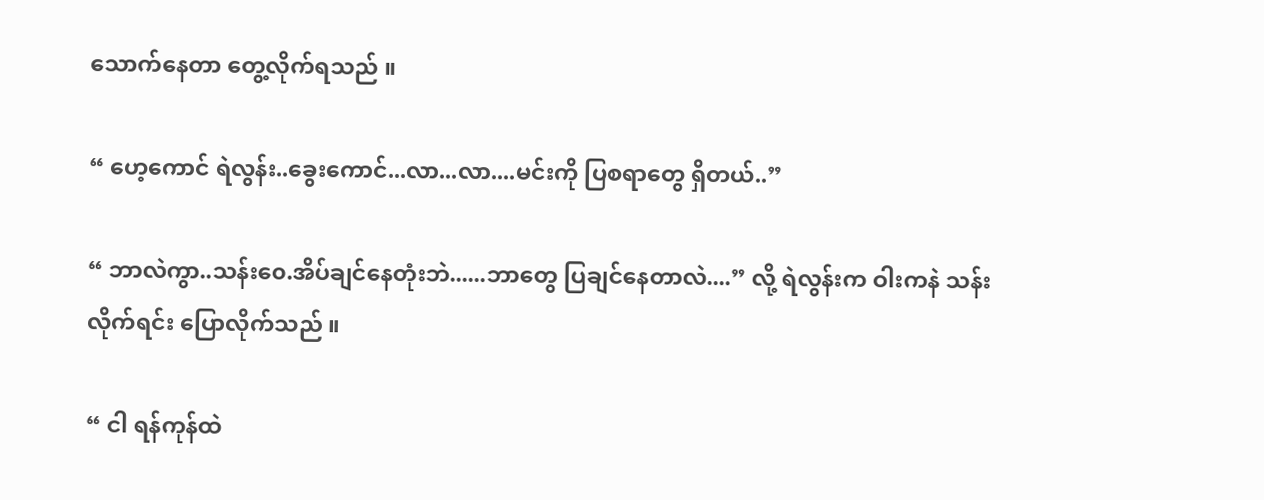သောက်နေတာ တွေ့လိုက်ရသည် ။

“ ဟေ့ကောင် ရဲလွန်း..ခွေးကောင်...လာ...လာ....မင်းကို ပြစရာတွေ ရှိတယ်..”

“ ဘာလဲကွာ..သန်း၀ေ.အိပ်ချင်နေတုံးဘဲ......ဘာတွေ ပြချင်နေတာလဲ....” လို့ ရဲလွန်းက ဝါးကနဲ သန်းလိုက်ရင်း ပြောလိုက်သည် ။

“ ငါ ရန်ကုန်ထဲ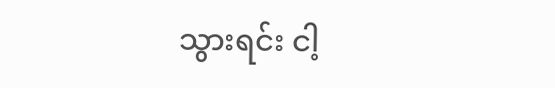သွားရင်း ငါ့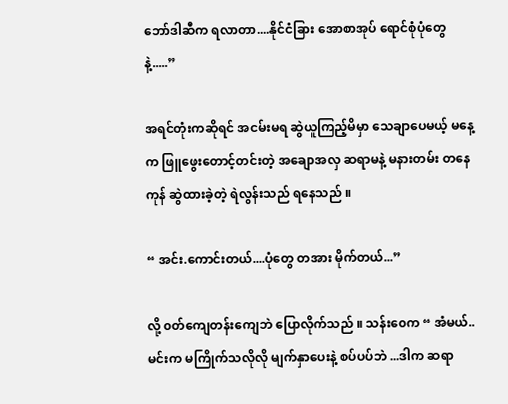ဘော်ဒါဆီက ရလာတာ....နိုင်ငံခြား အောစာအုပ် ရောင်စုံပုံတွေနဲ့.....”

အရင်တုံးကဆိုရင် အငမ်းမရ ဆွဲယူကြည့်မိမှာ သေချာပေမယ့် မနေ့က ဖြူဖွေးတောင့်တင်းတဲ့ အချောအလှ ဆရာမနဲ့ မနားတမ်း တနေကုန် ဆွဲထားခဲ့တဲ့ ရဲလွန်းသည် ရနေသည် ။

“ အင်း.ကောင်းတယ်....ပုံတွေ တအား မိုက်တယ်...”

လို့ ၀တ်ကျေတန်းကျေဘဲ ပြောလိုက်သည် ။ သန်း၀ေက “ အံမယ်..မင်းက မကြိုက်သလိုလို မျက်နှာပေးနဲ့ စပ်ပပ်ဘဲ ...ဒါက ဆရာ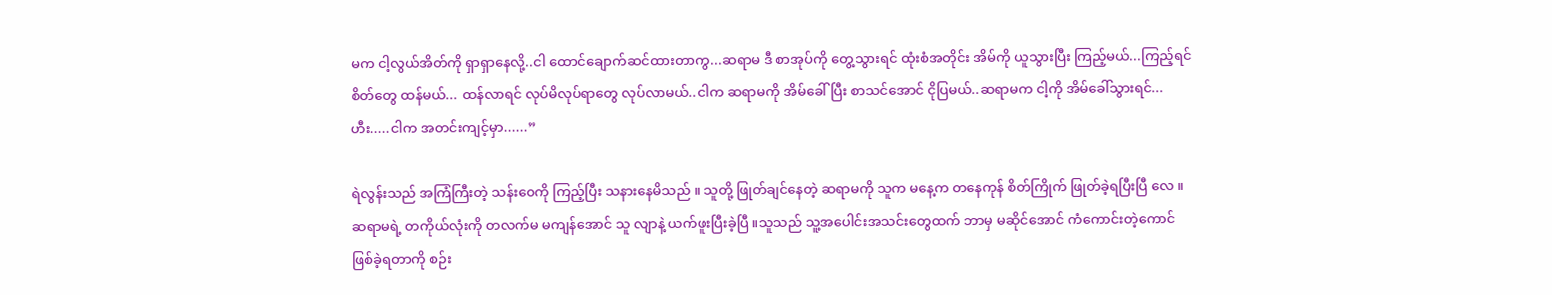မက ငါ့လွယ်အိတ်ကို ရှာရှာနေလို့..ငါ ထောင်ချောက်ဆင်ထားတာကွ...ဆရာမ ဒီ စာအုပ်ကို တွေ့သွားရင် ထုံးစံအတိုင်း အိမ်ကို ယူသွားပြီး ကြည့်မယ်...ကြည့်ရင် စိတ်တွေ ထန်မယ်... ထန်လာရင် လုပ်မိလုပ်ရာတွေ လုပ်လာမယ်..ငါက ဆရာမကို အိမ်ခေါ်ပြီး စာသင်အောင် ငိုပြမယ်..ဆရာမက ငါ့ကို အိမ်ခေါ်သွားရင်...ဟီး.....ငါက အတင်းကျင့်မှာ......”

ရဲလွန်းသည် အကြံကြီးတဲ့ သန်း၀ေကို ကြည့်ပြီး သနားနေမိသည် ။ သူတို့ ဖြုတ်ချင်နေတဲ့ ဆရာမကို သူက မနေ့က တနေကုန် စိတ်ကြိုက် ဖြုတ်ခဲ့ရပြီးပြီ လေ ။ဆရာမရဲ့ တကိုယ်လုံးကို တလက်မ မကျန်အောင် သူ လျာနဲ့ ယက်ဖူးပြီးခဲ့ပြီ ။သူသည် သူ့အပေါင်းအသင်းတွေထက် ဘာမှ မဆိုင်အောင် ကံကောင်းတဲ့ကောင် ဖြစ်ခဲ့ရတာကို စဉ်း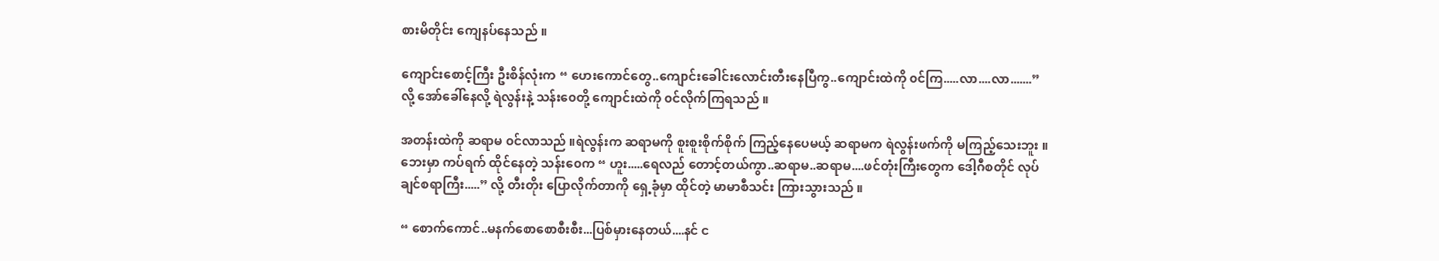စားမိတိုင်း ကျေနပ်နေသည် ။

ကျောင်းစောင့်ကြီး ဦးစိန်လုံးက “ ဟေးကောင်တွေ..ကျောင်းခေါင်းလောင်းတီးနေပြီကွ..ကျောင်းထဲကို ၀င်ကြ.....လာ....လာ.......” လို့ အော်ခေါ်နေလို့ ရဲလွန်းနဲ့ သန်း၀ေတို့ ကျောင်းထဲကို ၀င်လိုက်ကြရသည် ။

အတန်းထဲကို ဆရာမ ၀င်လာသည် ။ရဲလွန်းက ဆရာမကို စူးစူးစိုက်စိုက် ကြည့်နေပေမယ့် ဆရာမက ရဲလွန်းဖက်ကို မကြည့်သေးဘူး ။ဘေးမှာ ကပ်ရက် ထိုင်နေတဲ့ သန်း၀ေက “ ဟူး.....ရေလည် တောင့်တယ်ကွာ..ဆရာမ..ဆရာမ....ဖင်တုံးကြီးတွေက ဒေါ့ဂီစတိုင် လုပ်ချင်စရာကြီး.....” လို့ တီးတိုး ပြောလိုက်တာကို ရှေ့ခုံမှာ ထိုင်တဲ့ မာမာစီသင်း ကြားသွားသည် ။

“ စောက်ကောင်..မနက်စောစောစီးစီး...ပြစ်မှားနေတယ်....နင် င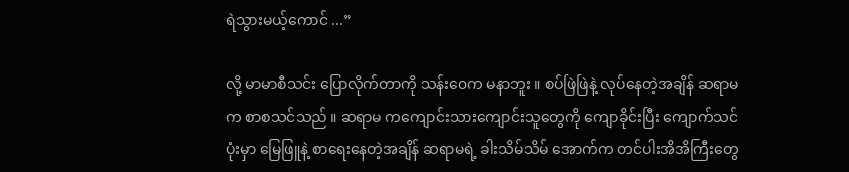ရဲသွားမယ့်ကောင် ...”

လို့ မာမာစီသင်း ပြောလိုက်တာကို သန်း၀ေက မနာဘူး ။ စပ်ဖြဲဖြဲနဲ့ လုပ်နေတဲ့အချိန် ဆရာမက စာစသင်သည် ။ ဆရာမ ကကျောင်းသားကျောင်းသူတွေကို ကျောခိုင်းပြီး ကျောက်သင်ပုံးမှာ မြေဖြူနဲ့ စာရေးနေတဲ့အချိန် ဆရာမရဲ့ ခါးသိမ်သိမ် အောက်က တင်ပါးအိအိကြီးတွေ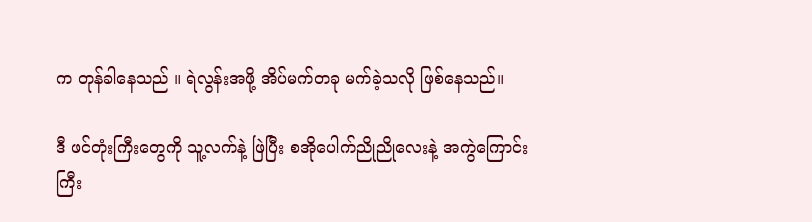က တုန်ခါနေသည် ။ ရဲလွန်းအဖို့ အိပ်မက်တခု မက်ခဲ့သလို ဖြစ်နေသည်။

ဒီ ဖင်တုံးကြီးတွေကို သူ့လက်နဲ့ ဖြဲပြီး စအိုပေါက်ညိုညိုလေးနဲ့ အကွဲကြောင်းကြီး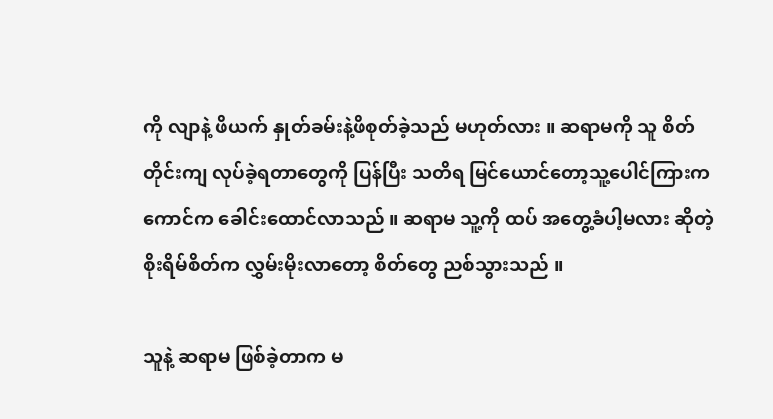ကို လျာနဲ့ ဖိယက် နှုတ်ခမ်းနဲ့ဖိစုတ်ခဲ့သည် မဟုတ်လား ။ ဆရာမကို သူ စိတ်တိုင်းကျ လုပ်ခဲ့ရတာတွေကို ပြန်ပြီး သတိရ မြင်ယောင်တော့သူ့ပေါင်ကြားက ကောင်က ခေါင်းထောင်လာသည် ။ ဆရာမ သူ့ကို ထပ် အတွေ့ခံပါ့မလား ဆိုတဲ့ စိုးရိမ်စိတ်က လွှမ်းမိုးလာတော့ စိတ်တွေ ညစ်သွားသည် ။

သူနဲ့ ဆရာမ ဖြစ်ခဲ့တာက မ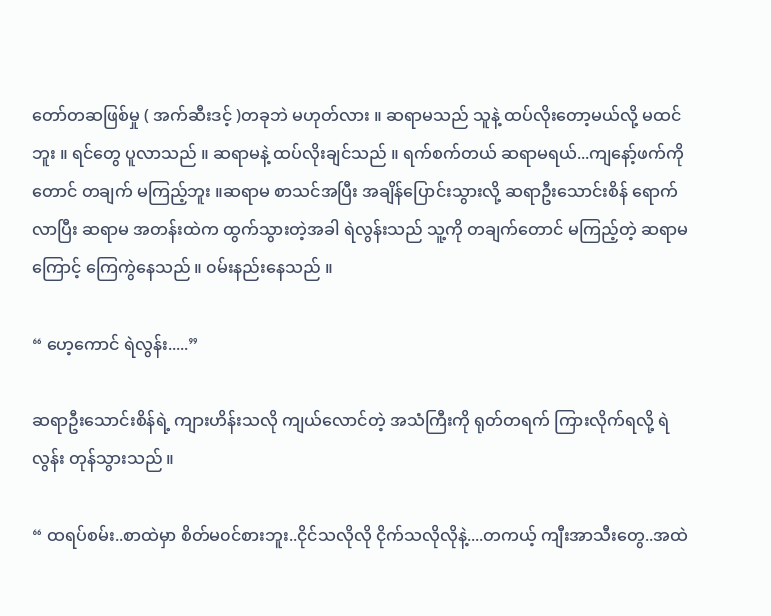တော်တဆဖြစ်မှု ( အက်ဆီးဒင့် )တခုဘဲ မဟုတ်လား ။ ဆရာမသည် သူနဲ့ ထပ်လိုးတော့မယ်လို့ မထင်ဘူး ။ ရင်တွေ ပူလာသည် ။ ဆရာမနဲ့ ထပ်လိုးချင်သည် ။ ရက်စက်တယ် ဆရာမရယ်...ကျနော့်ဖက်ကိုတောင် တချက် မကြည့်ဘူး ။ဆရာမ စာသင်အပြီး အချိန်ပြောင်းသွားလို့ ဆရာဦးသောင်းစိန် ရောက်လာပြီး ဆရာမ အတန်းထဲက ထွက်သွားတဲ့အခါ ရဲလွန်းသည် သူ့ကို တချက်တောင် မကြည့်တဲ့ ဆရာမကြောင့် ကြေကွဲနေသည် ။ ၀မ်းနည်းနေသည် ။

“ ဟေ့ကောင် ရဲလွန်း.....”

ဆရာဦးသောင်းစိန်ရဲ့ ကျားဟိန်းသလို ကျယ်လောင်တဲ့ အသံကြီးကို ရုတ်တရက် ကြားလိုက်ရလို့ ရဲလွန်း တုန်သွားသည် ။

“ ထရပ်စမ်း..စာထဲမှာ စိတ်မ၀င်စားဘူး..ငိုင်သလိုလို ငိုက်သလိုလိုနဲ့....တကယ့် ကျီးအာသီးတွေ..အထဲ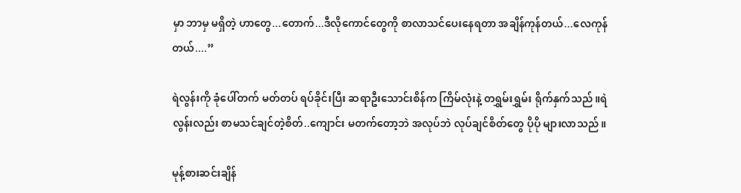မှာ ဘာမှ မရှိတဲ့ ဟာတွေ...တောက်...ဒီလိုကောင်တွေကို စာလာသင်ပေးနေရတာ အချိန်ကုန်တယ်...လေကုန်တယ်....”

ရဲလွန်းကို ခုံပေါ်တက် မတ်တပ် ရပ်ခိုင်းပြီး ဆရာဦးသောင်းစိန်က ကြိမ်လုံးနဲ့ တရွှမ်းရွှမ်း ရိုက်နှက်သည် ။ရဲလွန်းလည်း စာမသင်ချင်တဲ့စိတ်..ကျောင်း မတက်တော့ဘဲ အလုပ်ဘဲ လုပ်ချင်စိတ်တွေ ပိုပို များလာသည် ။

မုန့်စားဆင်းချိန်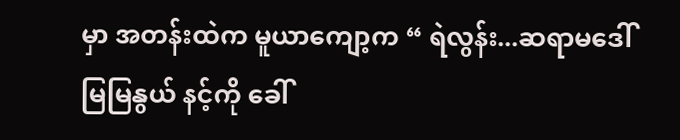မှာ အတန်းထဲက မူယာကျော့က “ ရဲလွန်း...ဆရာမဒေါ်မြမြနွယ် နင့်ကို ခေါ်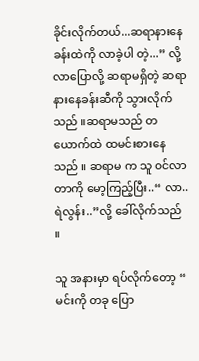ခိုင်းလိုက်တယ်...ဆရာနားနေခန်းထဲကို လာခဲ့ပါ တဲ့...” လို့ လာပြောလို့ ဆရာမရှိတဲ့ ဆရာနားနေခန်းဆီကို သွားလိုက်သည် ။ဆရာမသည် တယောက်ထဲ ထမင်းစားနေသည် ။ ဆရာမ က သူ ၀င်လာတာကို မော့ကြည့်ပြီး..“ လာ..ရဲလွန်း..”လို့ ခေါ်လိုက်သည် ။

သူ အနားမှာ ရပ်လိုက်တော့ “ မင်းကို တခု ပြော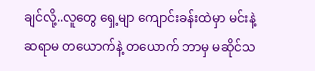ချင်လို့..လူတွေ ရှေ့မျာ ကျောင်းခန်းထဲမှာ မင်းနဲ့ ဆရာမ တယောက်နဲ့ တယောက် ဘာမှ မဆိုင်သ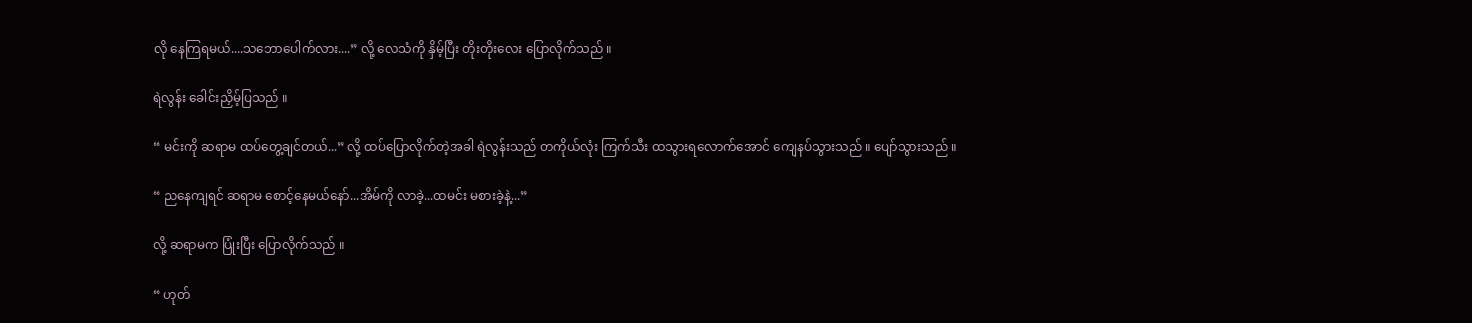လို နေကြရမယ်....သဘောပေါက်လား....” လို့ လေသံကို နှိမ့်ပြီး တိုးတိုးလေး ပြောလိုက်သည် ။

ရဲလွန်း ခေါင်းညှိမ့်ပြသည် ။

“ မင်းကို ဆရာမ ထပ်တွေ့ချင်တယ်...” လို့ ထပ်ပြောလိုက်တဲ့အခါ ရဲလွန်းသည် တကိုယ်လုံး ကြက်သီး ထသွားရလောက်အောင် ကျေနပ်သွားသည် ။ ပျော်သွားသည် ။

“ ညနေကျရင် ဆရာမ စောင့်နေမယ်နော်...အိမ်ကို လာခဲ့...ထမင်း မစားခဲ့နဲ့...”

လို့ ဆရာမက ပြုံးပြီး ပြောလိုက်သည် ။

“ ဟုတ်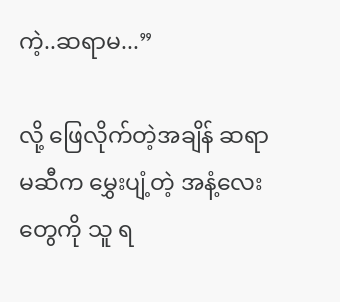ကဲ့..ဆရာမ...”

လို့ ဖြေလိုက်တဲ့အချိန် ဆရာမဆီက မွှေးပျံ့တဲ့ အနံ့လေးတွေကို သူ ရ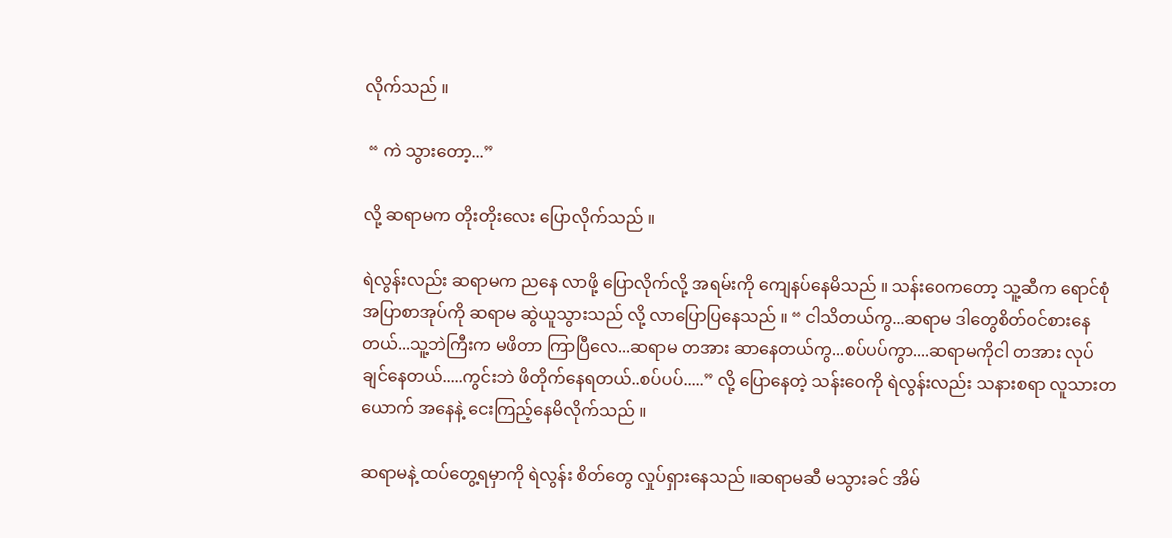လိုက်သည် ။

 “ ကဲ သွားတော့...”

လို့ ဆရာမက တိုးတိုးလေး ပြောလိုက်သည် ။

ရဲလွန်းလည်း ဆရာမက ညနေ လာဖို့ ပြောလိုက်လို့ အရမ်းကို ကျေနပ်နေမိသည် ။ သန်း၀ေကတော့ သူ့ဆီက ရောင်စုံ အပြာစာအုပ်ကို ဆရာမ ဆွဲယူသွားသည် လို့ လာပြောပြနေသည် ။ “ ငါသိတယ်ကွ...ဆရာမ ဒါတွေစိတ်၀င်စားနေတယ်...သူ့ဘဲကြီးက မဖိတာ ကြာပြီလေ...ဆရာမ တအား ဆာနေတယ်ကွ...စပ်ပပ်ကွာ....ဆရာမကိုငါ တအား လုပ်ချင်နေတယ်.....ကွင်းဘဲ ဖိတိုက်နေရတယ်..စပ်ပပ်.....” လို့ ပြောနေတဲ့ သန်း၀ေကို ရဲလွန်းလည်း သနားစရာ လူသားတယောက် အနေနဲ့ ငေးကြည့်နေမိလိုက်သည် ။

ဆရာမနဲ့ ထပ်တွေ့ရမှာကို ရဲလွန်း စိတ်တွေ လှုပ်ရှားနေသည် ။ဆရာမဆီ မသွားခင် အိမ်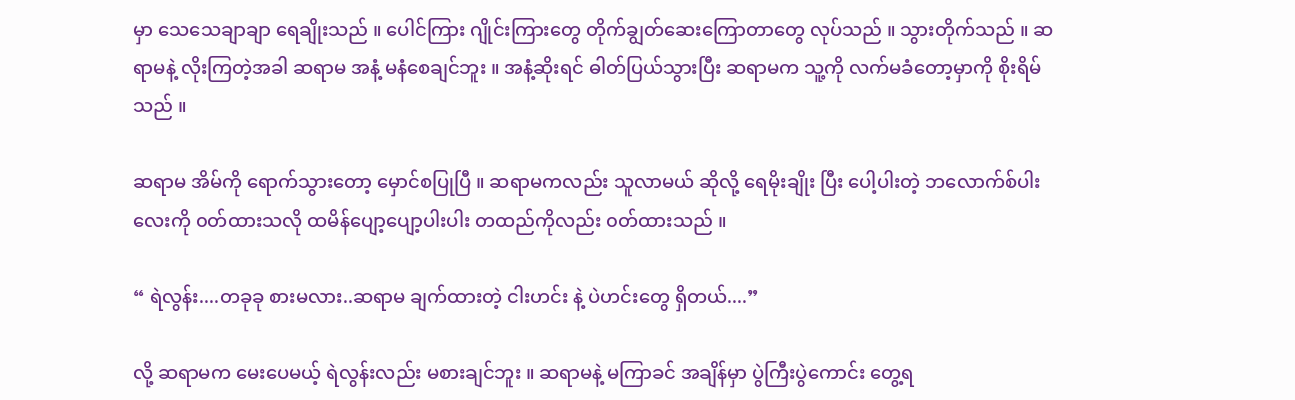မှာ သေသေချာချာ ရေချိုးသည် ။ ပေါင်ကြား ဂျိုင်းကြားတွေ တိုက်ချွတ်ဆေးကြောတာတွေ လုပ်သည် ။ သွားတိုက်သည် ။ ဆရာမနဲ့ လိုးကြတဲ့အခါ ဆရာမ အနံ့ မနံစေချင်ဘူး ။ အနံ့ဆိုးရင် ဓါတ်ပြယ်သွားပြီး ဆရာမက သူ့ကို လက်မခံတော့မှာကို စိုးရိမ်သည် ။

ဆရာမ အိမ်ကို ရောက်သွားတော့ မှောင်စပြုပြီ ။ ဆရာမကလည်း သူလာမယ် ဆိုလို့ ရေမိုးချိုး ပြီး ပေါ့ပါးတဲ့ ဘလောက်စ်ပါးလေးကို ၀တ်ထားသလို ထမိန်ပျော့ပျော့ပါးပါး တထည်ကိုလည်း ၀တ်ထားသည် ။

“ ရဲလွန်း....တခုခု စားမလား..ဆရာမ ချက်ထားတဲ့ ငါးဟင်း နဲ့ ပဲဟင်းတွေ ရှိတယ်....”

လို့ ဆရာမက မေးပေမယ့် ရဲလွန်းလည်း မစားချင်ဘူး ။ ဆရာမနဲ့ မကြာခင် အချိန်မှာ ပွဲကြီးပွဲကောင်း တွေ့ရ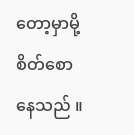တော့မှာမို့ စိတ်စော နေသည် ။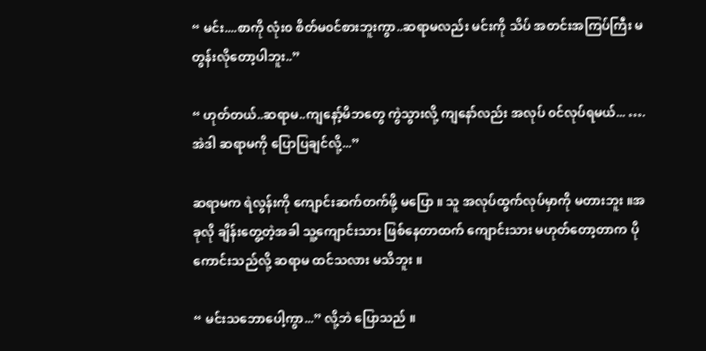“ မင်း....စာကို လုံး၀ စိတ်မ၀င်စားဘူးကွာ..ဆရာမလည်း မင်းကို သိပ် အတင်းအကြပ်ကြီး မတွန်းလိုတော့ပါဘူး..”

“ ဟုတ်တယ်..ဆရာမ..ကျနော့်မိဘတွေ ကွဲသွားလို့ ကျနော်လည်း အလုပ် ၀င်လုပ်ရမယ်... ….အဲဒါ ဆရာမကို ပြောပြချင်လို့...”

ဆရာမက ရဲလွန်းကို ကျောင်းဆက်တက်ဖို့ မပြော ။ သူ အလုပ်ထွက်လုပ်မှာကို မတားဘူး ။အခုလို ချိန်းတွေ့တဲ့အခါ သူ့ကျောင်းသား ဖြစ်နေတာထက် ကျောင်းသား မဟုတ်တော့တာက ပိုကောင်းသည်လို့ ဆရာမ ထင်သလား မသိဘူး ။

“ မင်းသဘောပေါ့ကွာ...” လို့ဘဲ ပြောသည် ။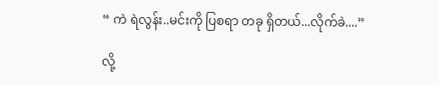“ ကဲ ရဲလွန်း..မင်းကို ပြစရာ တခု ရှိတယ်...လိုက်ခဲ....”

လို့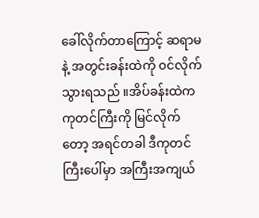ခေါ်လိုက်တာကြောင့် ဆရာမနဲ့ အတွင်းခန်းထဲကို ၀င်လိုက်သွားရသည် ။အိပ်ခန်းထဲက ကုတင်ကြီးကို မြင်လိုက်တော့ အရင်တခါ ဒီကုတင်ကြီးပေါ်မှာ အကြီးအကျယ်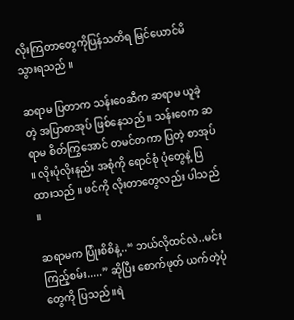လိုးကြတာတွေကိုပြန်သတိရ မြင်ယောင်မိသွားရသည် ။

ဆရာမ ပြတာက သန်း၀ေဆီက ဆရာမ ယူခဲ့တဲ့ အပြာစာအုပ် ဖြစ်နေသည် ။ သန်း၀ေက ဆရာမ စိတ်ကြွအောင် တမင်တကာ ပြတဲ့ စာအုပ် ။ လိုးပုံလိုးနည်း အစုံကို ရောင်စုံ ပုံတွေနဲ့ ပြထားသည် ။ ဖင်ကို လိုးတာတွေလည်း ပါသည် ။

ဆရာမက ပြုံးစိစိနဲ့..“ ဘယ်လိုထင်လဲ..မင်း ကြည့်စမ်း.....” ဆိုပြီး စောက်ဖုတ် ယက်တဲ့ပုံတွေကို ပြသည် ။ရဲ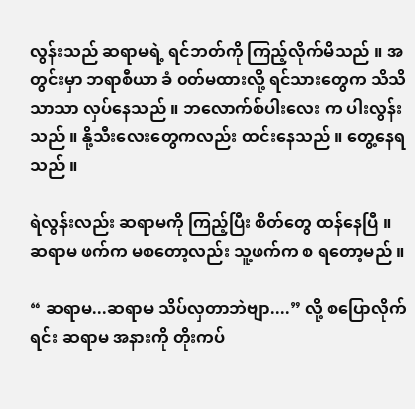လွန်းသည် ဆရာမရဲ့ ရင်ဘတ်ကို ကြည့်လိုက်မိသည် ။ အတွင်းမှာ ဘရာစီယာ ခံ ၀တ်မထားလို့ ရင်သားတွေက သိသိသာသာ လှပ်နေသည် ။ ဘလောက်စ်ပါးလေး က ပါးလွန်းသည် ။ နို့သီးလေးတွေကလည်း ထင်းနေသည် ။ တွေ့နေရသည် ။

ရဲလွန်းလည်း ဆရာမကို ကြည့်ပြီး စိတ်တွေ ထန်နေပြီ ။ ဆရာမ ဖက်က မစတော့လည်း သူ့ဖက်က စ ရတော့မည် ။

“ ဆရာမ...ဆရာမ သိပ်လှတာဘဲဗျာ....” လို့ စပြောလိုက်ရင်း ဆရာမ အနားကို တိုးကပ်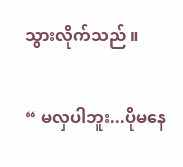သွားလိုက်သည် ။

“ မလှပါဘူး...ပိုမနေ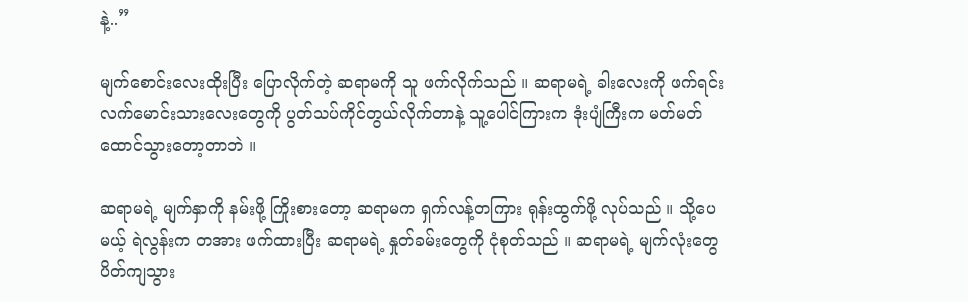နဲ့..”

မျက်စောင်းလေးထိုးပြီး ပြောလိုက်တဲ့ ဆရာမကို သူ ဖက်လိုက်သည် ။ ဆရာမရဲ့ ခါးလေးကို ဖက်ရင်း လက်မောင်းသားလေးတွေကို ပွတ်သပ်ကိုင်တွယ်လိုက်တာနဲ့ သူ့ပေါင်ကြားက ဒုံးပျံကြီးက မတ်မတ် ထောင်သွားတော့တာဘဲ ။

ဆရာမရဲ့ မျက်နှာကို နမ်းဖို့ ကြိုးစားတော့ ဆရာမက ရှက်လန့်တကြား ရုန်းထွက်ဖို့ လုပ်သည် ။ သို့ပေမယ့် ရဲလွန်းက တအား ဖက်ထားပြီး ဆရာမရဲ့ နှုတ်ခမ်းတွေကို ငုံစုတ်သည် ။ ဆရာမရဲ့ မျက်လုံးတွေ ပိတ်ကျသွား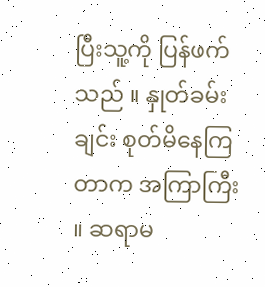ပြီးသူ့ကို ပြန်ဖက်သည် ။ နှုတ်ခမ်းချင်း စုတ်မိနေကြတာက အကြာကြီး ။ ဆရာမ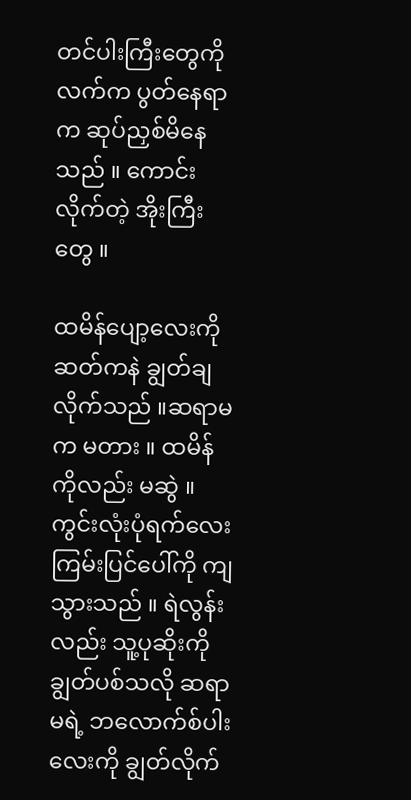တင်ပါးကြီးတွေကို လက်က ပွတ်နေရာက ဆုပ်ညှစ်မိနေသည် ။ ကောင်းလိုက်တဲ့ အိုးကြီးတွေ ။

ထမိန်ပျော့လေးကို ဆတ်ကနဲ ချွတ်ချလိုက်သည် ။ဆရာမက မတား ။ ထမိန်ကိုလည်း မဆွဲ ။ ကွင်းလုံးပုံရက်လေးကြမ်းပြင်ပေါ်ကို ကျသွားသည် ။ ရဲလွန်းလည်း သူ့ပုဆိုးကို ချွတ်ပစ်သလို ဆရာမရဲ့ ဘလောက်စ်ပါးလေးကို ချွတ်လိုက်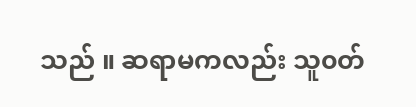သည် ။ ဆရာမကလည်း သူ၀တ်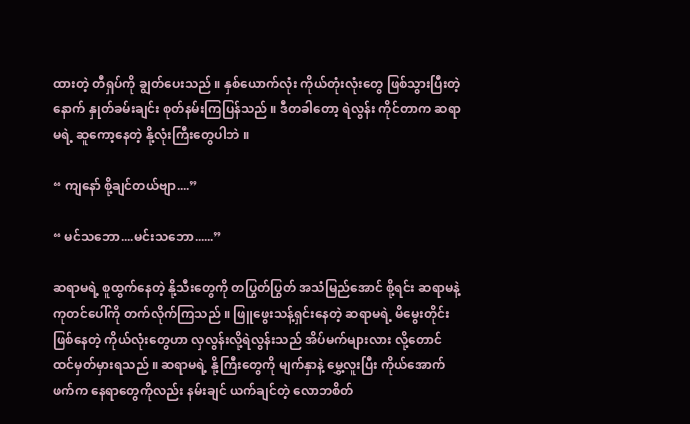ထားတဲ့ တီရှပ်ကို ချွတ်ပေးသည် ။ နှစ်ယောက်လုံး ကိုယ်တုံးလုံးတွေ ဖြစ်သွားပြီးတဲ့နောက် နှုတ်ခမ်းချင်း စုတ်နမ်းကြပြန်သည် ။ ဒီတခါတော့ ရဲလွန်း ကိုင်တာက ဆရာမရဲ့ ဆူကော့နေတဲ့ နို့လုံးကြီးတွေပါဘဲ ။

“ ကျနော် စို့ချင်တယ်ဗျာ....”

“ မင်သဘော....မင်းသဘော......”

ဆရာမရဲ့ စူထွက်နေတဲ့ နို့သီးတွေကို တပြွတ်ပြွတ် အသံမြည်အောင် စို့ရင်း ဆရာမနဲ့ ကုတင်ပေါ်ကို တက်လိုက်ကြသည် ။ ဖြူဖွေးသန့်ရှင်းနေတဲ့ ဆရာမရဲ့ မိမွေးတိုင်း ဖြစ်နေတဲ့ ကိုယ်လုံးတွေဟာ လှလွန်းလို့ရဲလွန်းသည် အိပ်မက်များလား လို့တောင် ထင်မှတ်မှားရသည် ။ ဆရာမရဲ့ နို့ကြီးတွေကို မျက်နှာနဲ့ မွှေ့လူးပြီး ကိုယ်အောက်ဖက်က နေရာတွေကိုလည်း နမ်းချင် ယက်ချင်တဲ့ လောဘစိတ်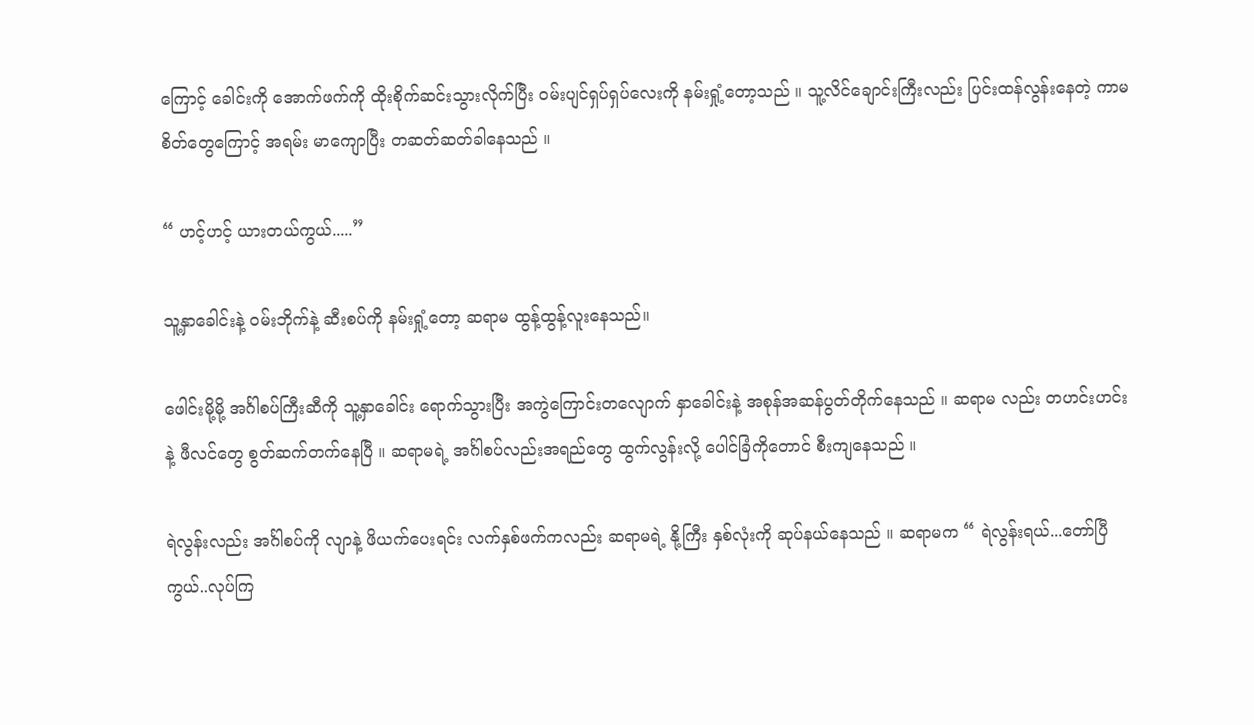ကြောင့် ခေါင်းကို အောက်ဖက်ကို ထိုးစိုက်ဆင်းသွားလိုက်ပြီး ၀မ်းပျင်ရှပ်ရှပ်လေးကို နမ်းရှုံ့တော့သည် ။ သူ့လိင်ချောင်းကြီးလည်း ပြင်းထန်လွန်းနေတဲ့ ကာမစိတ်တွေကြောင့် အရမ်း မာကျောပြီး တဆတ်ဆတ်ခါနေသည် ။

“ ဟင့်ဟင့် ယားတယ်ကွယ်.....”

သူ့နှာခေါင်းနဲ့ ၀မ်းဘိုက်နဲ့ ဆီးစပ်ကို နမ်းရှုံ့တော့ ဆရာမ ထွန့်ထွန့်လူးနေသည်။

ဖေါင်းမို့မို့ အင်္ဂါစပ်ကြီးဆီကို သူ့နှာခေါင်း ရောက်သွားပြီး အကွဲကြောင်းတလျောက် နှာခေါင်းနဲ့ အစုန်အဆန်ပွတ်တိုက်နေသည် ။ ဆရာမ လည်း တဟင်းဟင်းနဲ့ ဖီလင်တွေ စွတ်ဆက်တက်နေပြီ ။ ဆရာမရဲ့ အင်္ဂါစပ်လည်းအရည်တွေ ထွက်လွန်းလို့ ပေါင်ခြံကိုတောင် စီးကျနေသည် ။

ရဲလွန်းလည်း အင်္ဂါစပ်ကို လျာနဲ့ ဖိယက်ပေးရင်း လက်နှစ်ဖက်ကလည်း ဆရာမရဲ့ နို့ကြီး နှစ်လုံးကို ဆုပ်နယ်နေသည် ။ ဆရာမက “ ရဲလွန်းရယ်...တော်ပြီကွယ်..လုပ်ကြ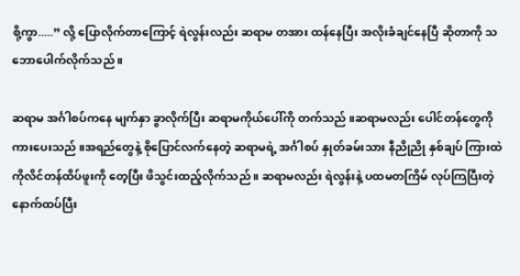စို့ကွာ.....” လို့ ပြောလိုက်တာကြောင့် ရဲလွန်းလည်း ဆရာမ တအား ထန်နေပြီး အလိုးခံချင်နေပြီ ဆိုတာကို သဘောပေါက်လိုက်သည် ။

ဆရာမ အင်္ဂါစပ်ကနေ မျက်နှာ ခွာလိုက်ပြီး ဆရာမကိုယ်ပေါ်ကို တက်သည် ။ဆရာမလည်း ပေါင်တန်တွေကို ကားပေးသည် ။အရည်တွေနဲ့ စိုပြောင်လက်နေတဲ့ ဆရာမရဲ့ အင်္ဂါစပ် နှုတ်ခမ်းသား နီညိုညို နှစ်ချပ် ကြားထဲကိုလိင်တန်ထိပ်ဖူးကို တေ့ပြီး ဖိသွင်းထည့်လိုက်သည် ။ ဆရာမလည်း ရဲလွန်းနဲ့ ပထမတကြိမ် လုပ်ကြပြီးတဲ့နောက်ထပ်ပြီး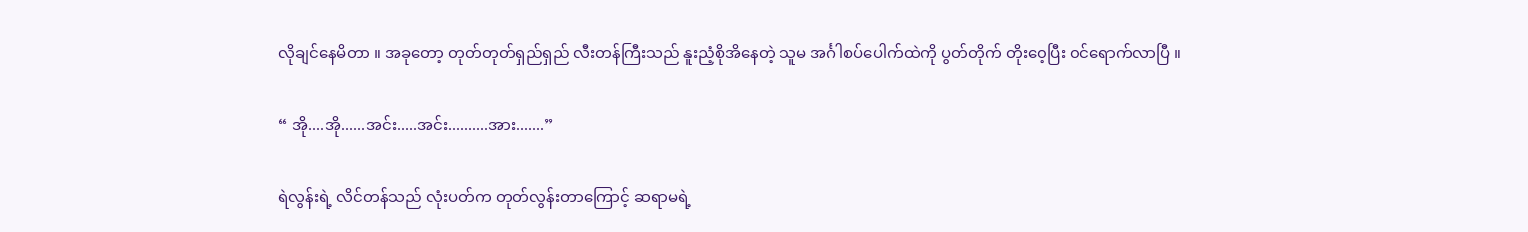လိုချင်နေမိတာ ။ အခုတော့ တုတ်တုတ်ရှည်ရှည် လီးတန်ကြီးသည် နူးညံ့စိုအိနေတဲ့ သူမ အင်္ဂါစပ်ပေါက်ထဲကို ပွတ်တိုက် တိုး၀ေ့ပြီး ၀င်ရောက်လာပြီ ။

“ အို....အို......အင်း.....အင်း..........အား.......”

ရဲလွန်းရဲ့ လိင်တန်သည် လုံးပတ်က တုတ်လွန်းတာကြောင့် ဆရာမရဲ့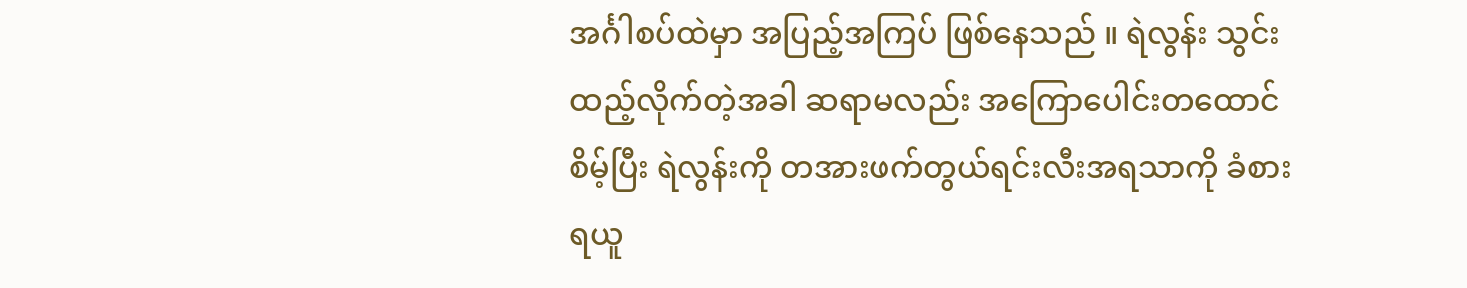အင်္ဂါစပ်ထဲမှာ အပြည့်အကြပ် ဖြစ်နေသည် ။ ရဲလွန်း သွင်းထည့်လိုက်တဲ့အခါ ဆရာမလည်း အကြောပေါင်းတထောင် စိမ့်ပြီး ရဲလွန်းကို တအားဖက်တွယ်ရင်းလီးအရသာကို ခံစားရယူ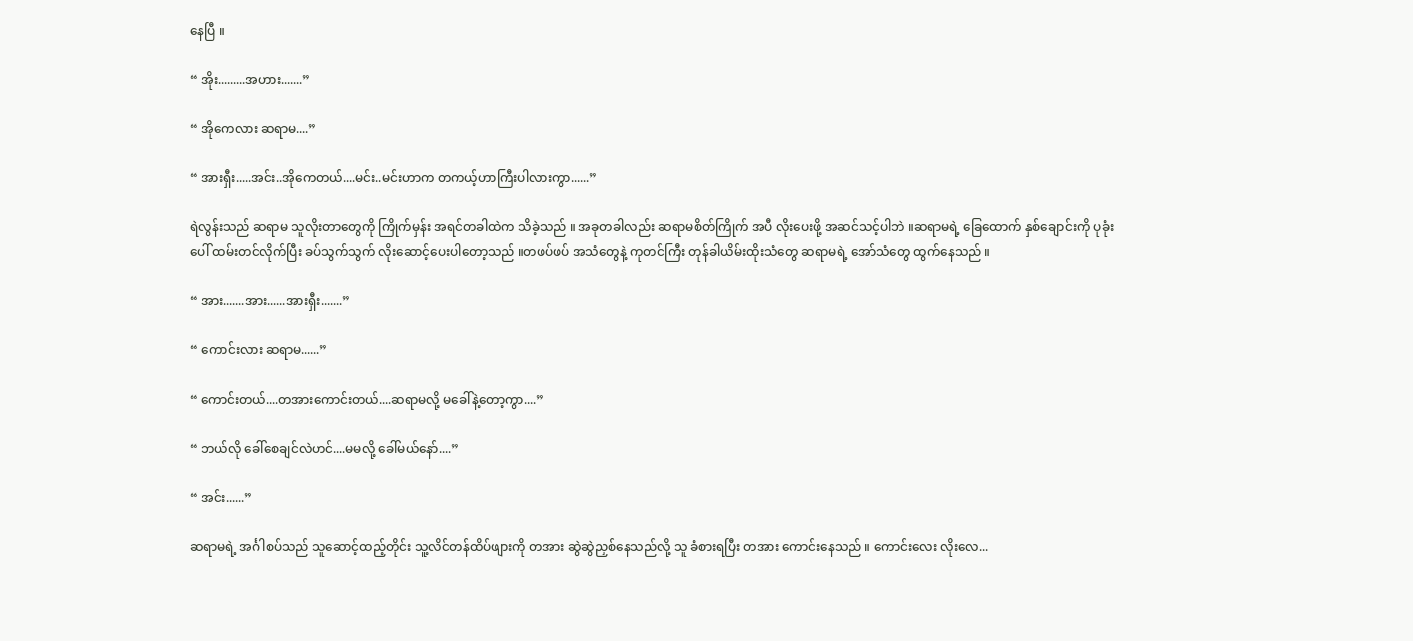နေပြီ ။

“ အိုး.........အဟား.......”

“ အိုကေလား ဆရာမ....”

“ အားရှီး.....အင်း..အိုကေတယ်....မင်း..မင်းဟာက တကယ့်ဟာကြီးပါလားကွာ......”

ရဲလွန်းသည် ဆရာမ သူလိုးတာတွေကို ကြိုက်မှန်း အရင်တခါထဲက သိခဲ့သည် ။ အခုတခါလည်း ဆရာမစိတ်ကြိုက် အပီ လိုးပေးဖို့ အဆင်သင့်ပါဘဲ ။ဆရာမရဲ့ ခြေထောက် နှစ်ချောင်းကို ပုခုံးပေါ် ထမ်းတင်လိုက်ပြီး ခပ်သွက်သွက် လိုးဆောင့်ပေးပါတော့သည် ။တဖပ်ဖပ် အသံတွေနဲ့ ကုတင်ကြီး တုန်ခါယိမ်းထိုးသံတွေ ဆရာမရဲ့ အော်သံတွေ ထွက်နေသည် ။

“ အား.......အား......အားရှီး.......”

“ ကောင်းလား ဆရာမ......”

“ ကောင်းတယ်....တအားကောင်းတယ်....ဆရာမလို့ မခေါ်နဲ့တော့ကွာ....”

“ ဘယ်လို ခေါ်စေချင်လဲဟင်....မမလို့ ခေါ်မယ်နော်....”

“ အင်း......”

ဆရာမရဲ့ အင်္ဂါစပ်သည် သူဆောင့်ထည့်တိုင်း သူ့လိင်တန်ထိပ်ဖျားကို တအား ဆွဲဆွဲညှစ်နေသည်လို့ သူ ခံစားရပြီး တအား ကောင်းနေသည် ။ ကောင်းလေး လိုးလေ...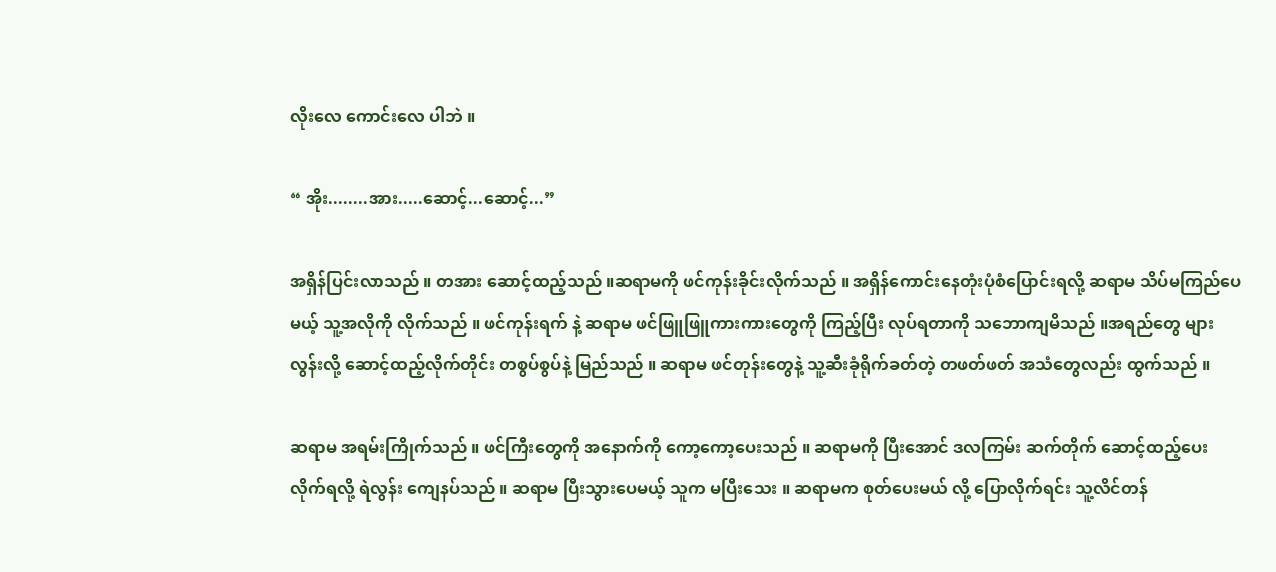လိုးလေ ကောင်းလေ ပါဘဲ ။

“ အိုး........အား.....ဆောင့်...ဆောင့်...”

အရှိန်ပြင်းလာသည် ။ တအား ဆောင့်ထည့်သည် ။ဆရာမကို ဖင်ကုန်းခိုင်းလိုက်သည် ။ အရှိန်ကောင်းနေတုံးပုံစံပြောင်းရလို့ ဆရာမ သိပ်မကြည်ပေမယ့် သူ့အလိုကို လိုက်သည် ။ ဖင်ကုန်းရက် နဲ့ ဆရာမ ဖင်ဖြူဖြူကားကားတွေကို ကြည့်ပြီး လုပ်ရတာကို သဘောကျမိသည် ။အရည်တွေ များလွန်းလို့ ဆောင့်ထည့်လိုက်တိုင်း တစွပ်စွပ်နဲ့ မြည်သည် ။ ဆရာမ ဖင်တုန်းတွေနဲ့ သူ့ဆီးခုံရိုက်ခတ်တဲ့ တဖတ်ဖတ် အသံတွေလည်း ထွက်သည် ။

ဆရာမ အရမ်းကြိုက်သည် ။ ဖင်ကြီးတွေကို အနောက်ကို ကော့ကော့ပေးသည် ။ ဆရာမကို ပြီးအောင် ဒလကြမ်း ဆက်တိုက် ဆောင့်ထည့်ပေးလိုက်ရလို့ ရဲလွန်း ကျေနပ်သည် ။ ဆရာမ ပြီးသွားပေမယ့် သူက မပြီးသေး ။ ဆရာမက စုတ်ပေးမယ် လို့ ပြောလိုက်ရင်း သူ့လိင်တန်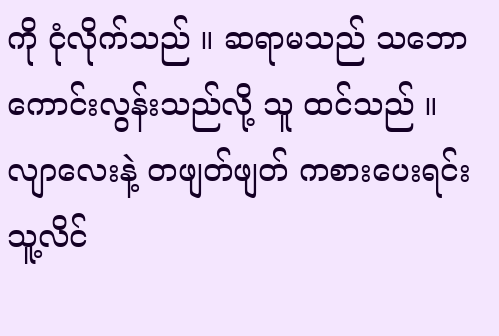ကို ငုံလိုက်သည် ။ ဆရာမသည် သဘောကောင်းလွန်းသည်လို့ သူ ထင်သည် ။ လျာလေးနဲ့ တဖျတ်ဖျတ် ကစားပေးရင်း သူ့လိင်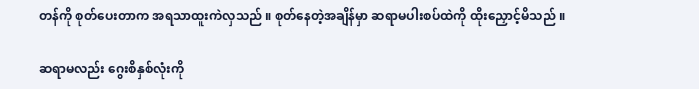တန်ကို စုတ်ပေးတာက အရသာထူးကဲလှသည် ။ စုတ်နေတဲ့အချိန်မှာ ဆရာမပါးစပ်ထဲကို ထိုးညှောင့်မိသည် ။

ဆရာမလည်း ဂွေးစိနှစ်လုံးကို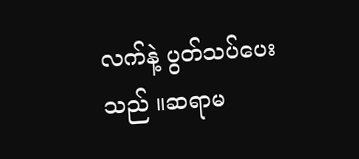လက်နဲ့ ပွတ်သပ်ပေးသည် ။ဆရာမ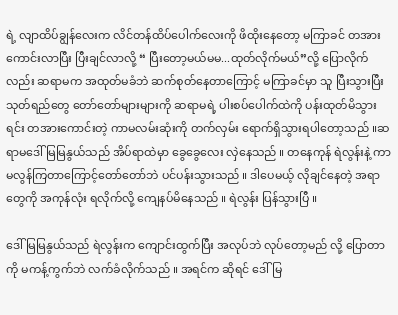ရဲ့ လျာထိပ်ချွန်လေးက လိင်တန်ထိပ်ပေါက်လေးကို ဖိထိုးနေတော့ မကြာခင် တအား ကောင်းလာပြီး ပြီးချင်လာလို့ “ ပြီးတော့မယ်မမ...ထုတ်လိုက်မယ်”လို့ ပြောလိုက်လည်း ဆရာမက အထုတ်မခံဘဲ ဆက်စုတ်နေတာကြောင့် မကြာခင်မှာ သူ ပြီးသွားပြီး သုတ်ရည်တွေ တော်တော်များများကို ဆရာမရဲ့ ပါးစပ်ပေါက်ထဲကို ပန်းထုတ်မိသွားရင်း တအားကောင်းတဲ့ ကာမလမ်းဆုံးကို တက်လှမ်း ရောက်ရှိသွားရပါတော့သည် ။ဆရာမဒေါ်မြမြနွယ်သည် အိပ်ရာထဲမှာ ခွေခွေလေး လှဲနေသည် ။ တနေကုန် ရဲလွန်းနဲ့ ကာမလွန်ကြတာကြောင့်တော်တော်ဘဲ ပင်ပန်းသွားသည် ။ ဒါပေမယ့် လိုချင်နေတဲ့ အရာတွေကို အကုန်လုံး ရလိုက်လို့ ကျေနပ်မိနေသည် ။ ရဲလွန်း ပြန်သွားပြီ ။

ဒေါ်မြမြနွယ်သည် ရဲလွန်းက ကျောင်းထွက်ပြီး အလုပ်ဘဲ လုပ်တော့မည် လို့ ပြောတာကို မကန့်ကွက်ဘဲ လက်ခံလိုက်သည် ။ အရင်က ဆိုရင် ဒေါ်မြ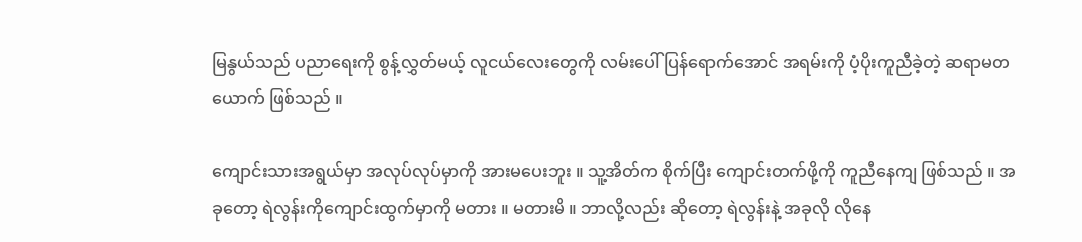မြနွယ်သည် ပညာရေးကို စွန့်လွှတ်မယ့် လူငယ်လေးတွေကို လမ်းပေါ် ပြန်ရောက်အောင် အရမ်းကို ပံ့ပိုးကူညီခဲ့တဲ့ ဆရာမတယောက် ဖြစ်သည် ။

ကျောင်းသားအရွယ်မှာ အလုပ်လုပ်မှာကို အားမပေးဘူး ။ သူ့အိတ်က စိုက်ပြီး ကျောင်းတက်ဖို့ကို ကူညီနေကျ ဖြစ်သည် ။ အခုတော့ ရဲလွန်းကိုကျောင်းထွက်မှာကို မတား ။ မတားမိ ။ ဘာလို့လည်း ဆိုတော့ ရဲလွန်းနဲ့ အခုလို လိုနေ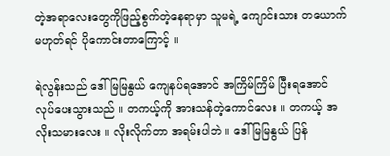တဲ့အရာလေးတွေကိုဖြည့်စွက်တဲ့နေရာမှာ သူမရဲ့ ကျောင်းသား တယောက် မဟုတ်ရင် ပိုကောင်းတာကြောင့် ။

ရဲလွန်းသည် ဒေါ်မြမြနွယ် ကျေနပ်ရအောင် အကြိမ်ကြိမ် ပြီးရအောင် လုပ်ပေးသွားသည် ။ တကယ့်ကို အားသန်တဲ့ကောင်လေး ။ တကယ့် အလိုးသမားလေး ။ လိုးလိုက်တာ အရမ်းပါဘဲ ။ ဒေါ်မြမြနွယ် ပြန်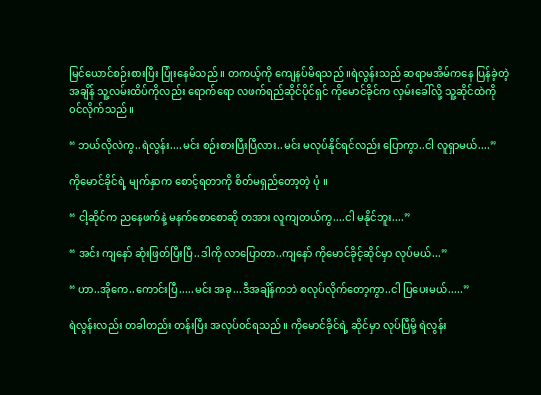မြင်ယောင်စဉ်းစားပြီး ပြုံးနေမိသည် ။ တကယ့်ကို ကျေနပ်မိရသည် ။ရဲလွန်းသည် ဆရာမအိမ်ကနေ ပြန်ခဲ့တဲ့အချိန် သူ့လမ်းထိပ်ကိုလည်း ရောက်ရော လဖက်ရည်ဆိုင်ပိုင်ရှင် ကိုမောင်ခိုင်က လှမ်းခေါ်လို့ သူ့ဆိုင်ထဲကို ၀င်လိုက်သည် ။

“ ဘယ်လိုလဲကွ..ရဲလွန်း....မင်း စဉ်းစားပြီးပြီလား..မင်း မလုပ်နိုင်ရင်လည်း ပြောကွာ..ငါ လူရှာမယ်....”

ကိုမောင်ခိုင်ရဲ့ မျက်နှာက စောင့်ရတာကို စိတ်မရှည်တော့တဲ့ ပုံ ။

“ ငါ့ဆိုင်က ညနေဖက်နဲ့ မနက်စောစောဆို တအား လူကျတယ်ကွ....ငါ မနိုင်ဘူး....”

“ အင်း ကျနော် ဆုံးဖြတ်ပြီးပြီ..ဒါကို လာပြောတာ..ကျနော် ကိုမောင်ခိုင့်ဆိုင်မှာ လုပ်မယ်...”

“ ဟာ..အိုကေ..ကောင်းပြီ.....မင်း အခု...ဒီအချိန်ကဘဲ စလုပ်လိုက်တော့ကွာ..ငါ ပြပေးမယ်.....”

ရဲလွန်းလည်း တခါတည်း တန်းပြီး အလုပ်၀င်ရသည် ။ ကိုမောင်ခိုင်ရဲ့ ဆိုင်မှာ လုပ်ပြီမို့ ရဲလွန်း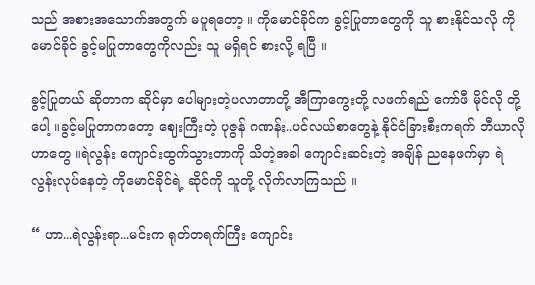သည် အစားအသောက်အတွက် မပူရတော့ ။ ကိုမောင်ခိုင်က ခွင့်ပြုတာတွေကို သူ စားနိုင်သလို ကိုမောင်ခိုင် ခွင့်မပြုတာတွေကိုလည်း သူ မရှိရင် စားလို့ ရပြီ ။

ခွင့်ပြုတယ် ဆိုတာက ဆိုင်မှာ ပေါများတဲ့ပလာတာတို့ အီကြာကွေးတို့ လဖက်ရည် ကော်ဖီ မိုင်လို တို့ ပေါ့ ။ခွင့်မပြုတာကတော့ ဈေးကြီးတဲ့ ပုဇွန် ဂဏန်း..ပင်လယ်စာတွေနဲ့ နိုင်ငံခြားစီးကရက် ဘီယာလို ဟာတွေ ။ရဲလွန်း ကျောင်းထွက်သွားတာကို သိတဲ့အခါ ကျောင်းဆင်းတဲ့ အချိန် ညနေဖက်မှာ ရဲလွန်းလုပ်နေတဲ့ ကိုမောင်ခိုင်ရဲ့ ဆိုင်ကို သူတို့ လိုက်လာကြသည် ။

“ ဟာ...ရဲလွန်းရာ...မင်းက ရုတ်တရက်ကြီး ကျောင်း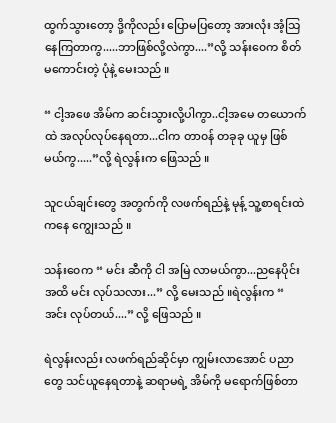ထွက်သွားတော့ ဒို့ကိုလည်း ပြောမပြတော့ အားလုံး အံ့သြနေကြတာကွ.....ဘာဖြစ်လို့လဲကွာ....”လို့ သန်း၀ေက စိတ်မကောင်းတဲ့ ပုံနဲ့ မေးသည် ။

“ ငါ့အဖေ အိမ်က ဆင်းသွားလို့ပါကွာ..ငါ့အမေ တယောက်ထဲ အလုပ်လုပ်နေရတာ...ငါက တာ၀န် တခုခု ယူမှ ဖြစ်မယ်ကွ.....”လို့ ရဲလွန်းက ဖြေသည် ။

သူငယ်ချင်းတွေ အတွက်ကို လဖက်ရည်နဲ့ မုန့် သူ့စာရင်းထဲကနေ ကျွေးသည် ။

သန်း၀ေက “ မင်း ဆီကို ငါ အမြဲ လာမယ်ကွာ...ညနေပိုင်း အထိ မင်း လုပ်သလား...” လို့ မေးသည် ။ရဲလွန်းက “ အင်း လုပ်တယ်....” လို့ ဖြေသည် ။

ရဲလွန်းလည်း လဖက်ရည်ဆိုင်မှာ ကျွမ်းလာအောင် ပညာတွေ သင်ယူနေရတာနဲ့ ဆရာမရဲ့ အိမ်ကို မရောက်ဖြစ်တာ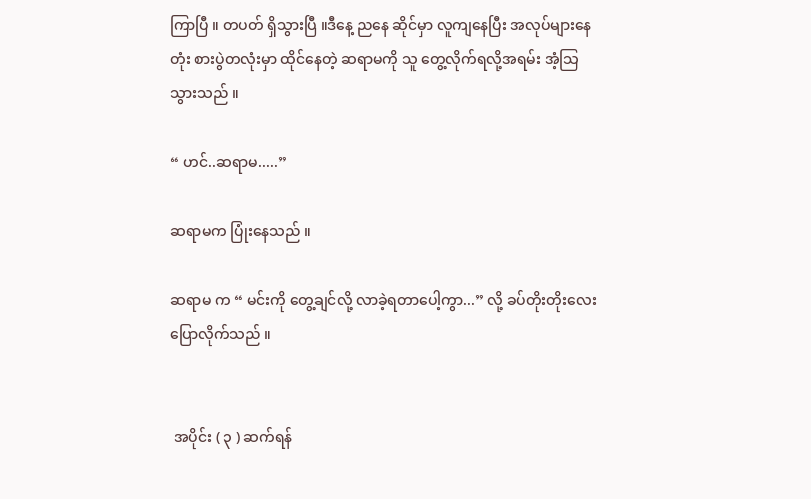ကြာပြီ ။ တပတ် ရှိသွားပြီ ။ဒီနေ့ ညနေ ဆိုင်မှာ လူကျနေပြီး အလုပ်များနေတုံး စားပွဲတလုံးမှာ ထိုင်နေတဲ့ ဆရာမကို သူ တွေ့လိုက်ရလို့အရမ်း အံ့သြသွားသည် ။

“ ဟင်..ဆရာမ.....”

ဆရာမက ပြုံးနေသည် ။

ဆရာမ က “ မင်းကို တွေ့ချင်လို့ လာခဲ့ရတာပေါ့ကွာ...” လို့ ခပ်တိုးတိုးလေး ပြောလိုက်သည် ။


 အပိုင်း ( ၃ ) ဆက်ရန်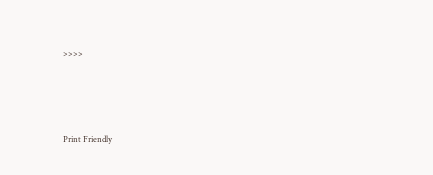>>>>




Print Friendly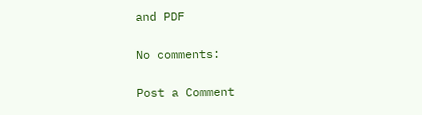and PDF

No comments:

Post a Comment